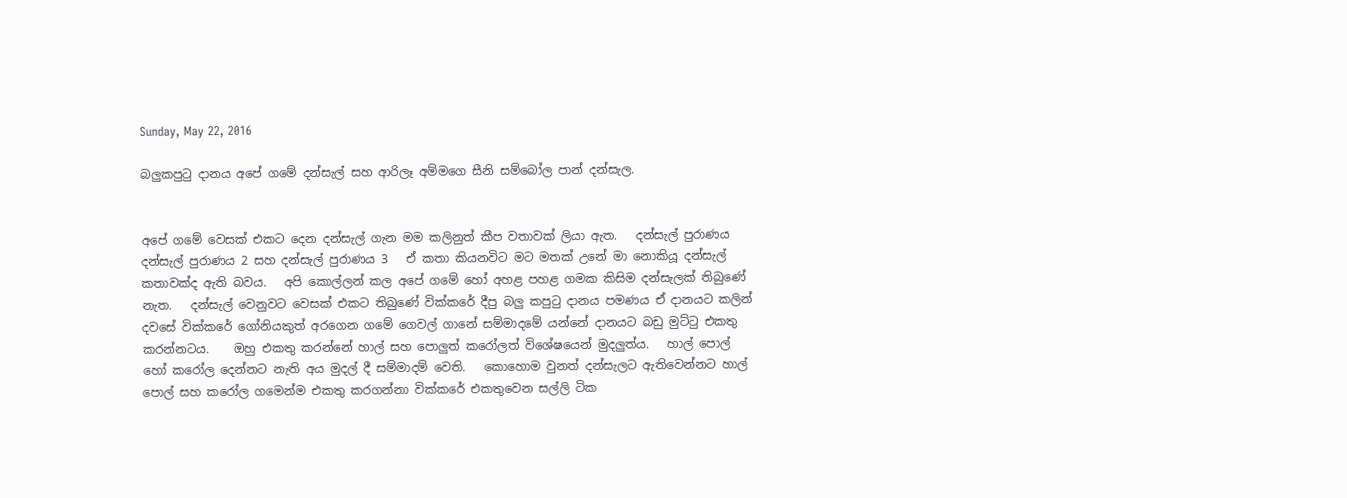Sunday, May 22, 2016

බලුකපුටු දානය අපේ ගමේ දන්සැල් සහ ආරිලෑ අම්මගෙ සීනි සම්බෝල පාන් දන්සැල.


අපේ ගමේ වෙසක් එකට දෙන දන්සැල් ගැන මම කලිනුත් කීප වතාවක් ලියා ඇත.   දන්සැල් පුරාණය දන්සැල් පුරාණය 2 සහ දන්සැල් පුරාණය 3   ඒ කතා කියනවිට මට මතක් උනේ මා නොකියූ දන්සැල් කතාවක්ද ඇති බවය.   අපි කොල්ලන් කල අපේ ගමේ හෝ අහළ පහළ ගමක කිසිම දන්සැලක් තිබුණේ නැත.   දන්සැල් වෙනුවට වෙසක් එකට තිබුණේ වික්කරේ දීපු බලු කපුටු දානය පමණය ඒ දානයට කලින් දවසේ වික්කරේ ගෝනියකුත් අරගෙන ගමේ ගෙවල් ගානේ සම්මාදමේ යන්නේ දානයට බඩු මුට්ටු එකතු කරන්නටය.    ඔහු එකතු කරන්නේ හාල් සහ පොලුත් කරෝලත් විශේෂයෙන් මුදලුත්ය.   හාල් පොල් හෝ කරෝල දෙන්නට නැති අය මුදල් දී සම්මාදම් වෙති.   කොහොම වුනත් දන්සැලට ඇතිවෙන්නට හාල් පොල් සහ කරෝල ගමෙන්ම එකතු කරගන්නා වික්කරේ එකතුවෙන සල්ලි ටික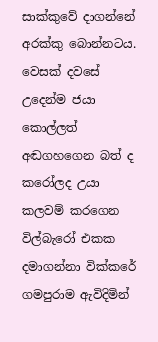සාක්කුවේ දාගන්නේ අරක්කු බොන්නටය.    වෙසක් දවසේ උදෙන්ම ජයා කොල්ලත් අඬගහගෙන බත් ද කරෝලද උයා කලවම් කරගෙන විල්බැරෝ එකක දමාගන්නා වික්කරේ ගමපුරාම ඇවිදිමින්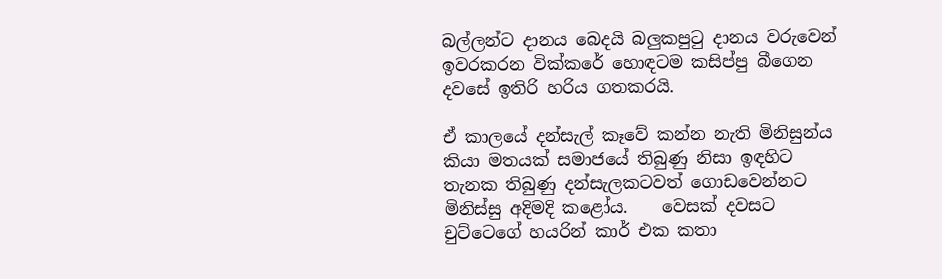බල්ලන්ට දානය බෙදයි බලුකපුටු දානය වරුවෙන් ඉවරකරන වික්කරේ හොඳටම කසිප්පු බීගෙන දවසේ ඉතිරි හරිය ගතකරයි.

ඒ කාලයේ දන්සැල් කෑවේ කන්න නැති මිනිසුන්ය කියා මතයක් සමාජයේ තිබුණු නිසා ඉඳහිට තැනක තිබුණු දන්සැලකටවත් ගොඩවෙන්නට මිනිස්සු අදිමදි කළෝය.    වෙසක් දවසට චුට්ටෙගේ හයරින් කාර් එක කතා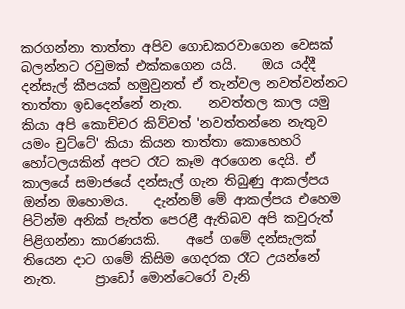කරගන්නා තාත්තා අපිව ගොඩකරවාගෙන වෙසක් බලන්නට රවුමක් එක්කගෙන යයි.    ඔය යද්දී දන්සැල් කීපයක් හමුවුනත් ඒ තැන්වල නවත්වන්නට තාත්තා ඉඩදෙන්නේ නැත.    නවත්තල කාල යමු කියා අපි කොච්චර කිව්වත් 'නවත්තන්නෙ නැතුව යමං චුට්ටේ' කියා කියන තාත්තා කොහෙහරි හෝටලයකින් අපට රෑට කෑම අරගෙන දෙයි. ඒ කාලයේ සමාජයේ දන්සැල් ගැන තිබුණු ආකල්පය ඔන්න ඔහොමය.    දැන්නම් මේ ආකල්පය එහෙම පිටින්ම අනික් පැත්ත පෙරළී ඇතිබව අපි කවුරුත් පිළිගන්නා කාරණයකි.    අපේ ගමේ දන්සැලක් තියෙන දාට ගමේ කිසිම ගෙදරක රෑට උයන්නේ නැත.      ප්‍රාඩෝ මොන්ටෙරෝ වැනි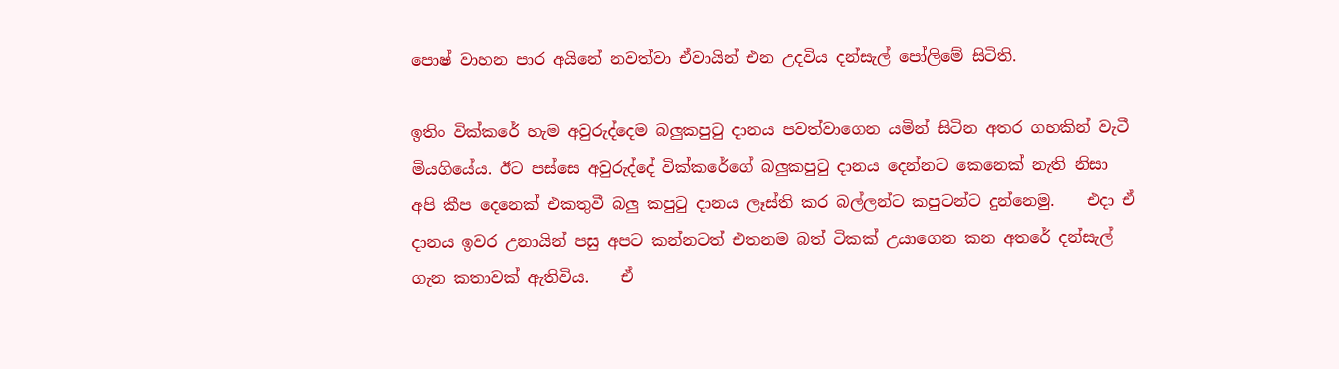පොෂ් වාහන පාර අයිනේ නවත්වා ඒවායින් එන උදවිය දන්සැල් පෝලිමේ සිටිති.

ඉතිං වික්කරේ හැම අවුරුද්දෙම බලුකපුටු දානය පවත්වාගෙන යමින් සිටින අතර ගහකින් වැටී මියගියේය. ඊට පස්සෙ අවුරුද්දේ වික්කරේගේ බලුකපුටු දානය දෙන්නට කෙනෙක් නැති නිසා අපි කීප දෙනෙක් එකතුවී බලු කපුටු දානය ලෑස්ති කර බල්ලන්ට කපුටන්ට දුන්නෙමු.    එදා ඒ දානය ඉවර උනායින් පසු අපට කන්නටත් එතනම බත් ටිකක් උයාගෙන කන අතරේ දන්සැල් ගැන කතාවක් ඇතිවිය.    ඒ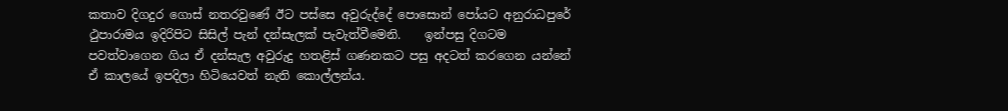කතාව දිගදුර ගොස් නතරවුණේ ඊට පස්සෙ අවුරුද්දේ පොසොන් පෝයට අනුරාධපුරේ ථුපාරාමය ඉදිරිපිට සිසිල් පැන් දන්සැලක් පැවැත්වීමෙනි.    ඉන්පසු දිගටම පවත්වාගෙන ගිය ඒ දන්සැල අවුරුදු හතළිස් ගණනකට පසු අදටත් කරගෙන යන්නේ ඒ කාලයේ ඉපදිලා හිටියෙවත් නැති කොල්ලන්ය.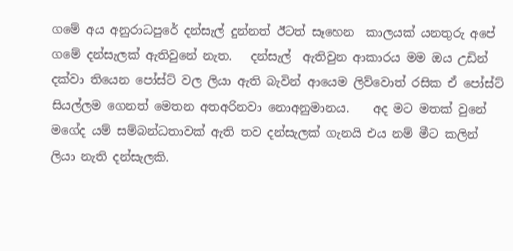ගමේ අය අනුරාධපුරේ දන්සැල් දුන්නත් ඊටත් සෑහෙන  කාලයක් යනතුරු අපේ ගමේ දන්සැලක් ඇතිවුනේ නැත.   දන්සැල්  ඇතිවුන ආකාරය මම ඔය උඩින් දක්වා තියෙන පෝස්ට් වල ලියා ඇති බැවින් ආයෙම ලිව්වොත් රසික ඒ පෝස්ට් සියල්ලම ගෙනත් මෙතන අතඅරිනවා නොඅනුමානය.    අද මට මතක් වුනේ මගේද යම් සම්බන්ධතාවක් ඇති තව දන්සැලක් ගැනයි එය නම් මීට කලින් ලියා නැති දන්සැලකි.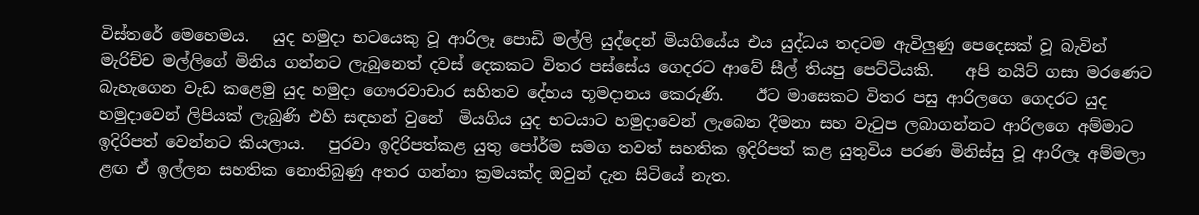විස්තරේ මෙහෙමය.   යුද හමුදා භටයෙකු වූ ආරිලෑ පොඩි මල්ලි යුද්දෙන් මියගියේය එය යුද්ධය තදටම ඇවිලුණු පෙදෙසක් වූ බැවින් මැරිච්ච මල්ලිගේ මිනිය ගන්නට ලැබුනෙත් දවස් දෙකකට විතර පස්සේය ගෙදරට ආවේ සීල් තියපු පෙට්ටියකි.    අපි නයිට් ගසා මරණෙට බැහැගෙන වැඩ කළෙමු යුද හමුදා ගෞරවාචාර සහිතව දේහය භූමදානය කෙරුණි.    ඊට මාසෙකට විතර පසු ආරිලගෙ ගෙදරට යුද හමුදාවෙන් ලිපියක් ලැබුණි එහි සඳහන් වුනේ  මියගිය යුද භටයාට හමුදාවෙන් ලැබෙන දීමනා සහ වැටුප ලබාගන්නට ආරිලගෙ අම්මාට ඉදිරිපත් වෙන්නට කියලාය.   පුරවා ඉදිරිපත්කළ යුතු පෝර්ම සමග තවත් සහතික ඉදිරිපත් කළ යුතුවිය පරණ මිනිස්සු වූ ආරිලෑ අම්මලා ළඟ ඒ ඉල්ලන සහතික නොතිබුණු අතර ගන්නා ක්‍රමයක්ද ඔවුන් දැන සිටියේ නැත.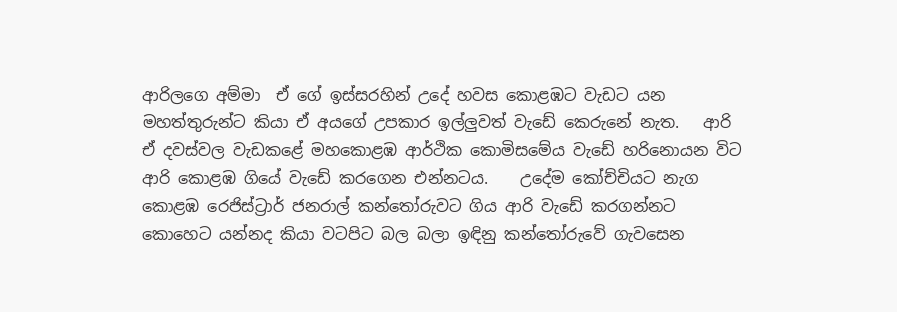ආරිලගෙ අම්මා  ඒ ගේ ඉස්සරහින් උදේ හවස කොළඹට වැඩට යන මහත්තුරුන්ට කියා ඒ අයගේ උපකාර ඉල්ලුවත් වැඩේ කෙරුනේ නැත.   ආරි ඒ දවස්වල වැඩකළේ මහකොළඹ ආර්ථික කොමිසමේය වැඩේ හරිනොයන විට ආරි කොළඹ ගියේ වැඩේ කරගෙන එන්නටය.    උදේම කෝච්චියට නැග කොළඹ රෙජිස්ට්‍රාර් ජනරාල් කන්තෝරුවට ගිය ආරි වැඩේ කරගන්නට කොහෙට යන්නද කියා වටපිට බල බලා ඉඳිනු කන්තෝරුවේ ගැවසෙන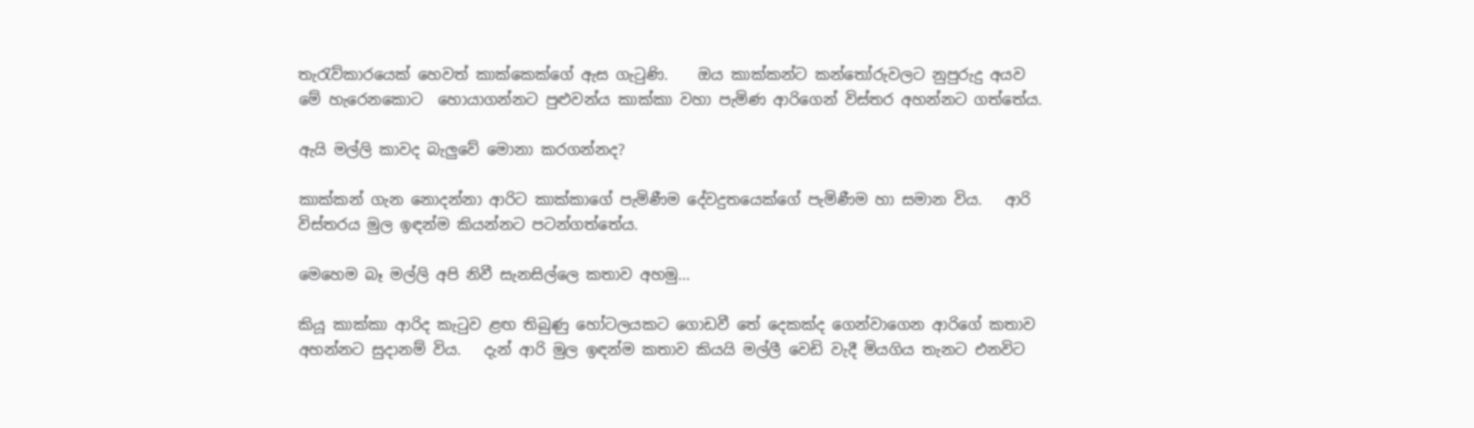තැරැව්කාරයෙක් හෙවත් කාක්කෙක්ගේ ඇස ගැටුණි.    ඔය කාක්කන්ට කන්තෝරුවලට නුපුරුදු අයව මේ හැරෙනකොට  හොයාගන්නට පුළුවන්ය කාක්කා වහා පැමිණ ආරිගෙන් විස්තර අහන්නට ගත්තේය.

ඇයි මල්ලි කාවද බැලුවේ මොනා කරගන්නද?

කාක්කන් ගැන නොදන්නා ආරිට කාක්කාගේ පැමිණීම දේවදුතයෙක්ගේ පැමිණීම හා සමාන විය.   ආරි විස්තරය මුල ඉඳන්ම කියන්නට පටන්ගත්තේය.

මෙහෙම බෑ මල්ලි අපි නිවී සැනසිල්ලෙ කතාව අහමු...

කියූ කාක්කා ආරිද කැටුව ළඟ තිබුණු හෝටලයකට ගොඩවී තේ දෙකක්ද ගෙන්වාගෙන ආරිගේ කතාව අහන්නට සුදානම් විය.   දැන් ආරි මුල ඉඳන්ම කතාව කියයි මල්ලී වෙඩි වැදී මියගිය තැනට එනවිට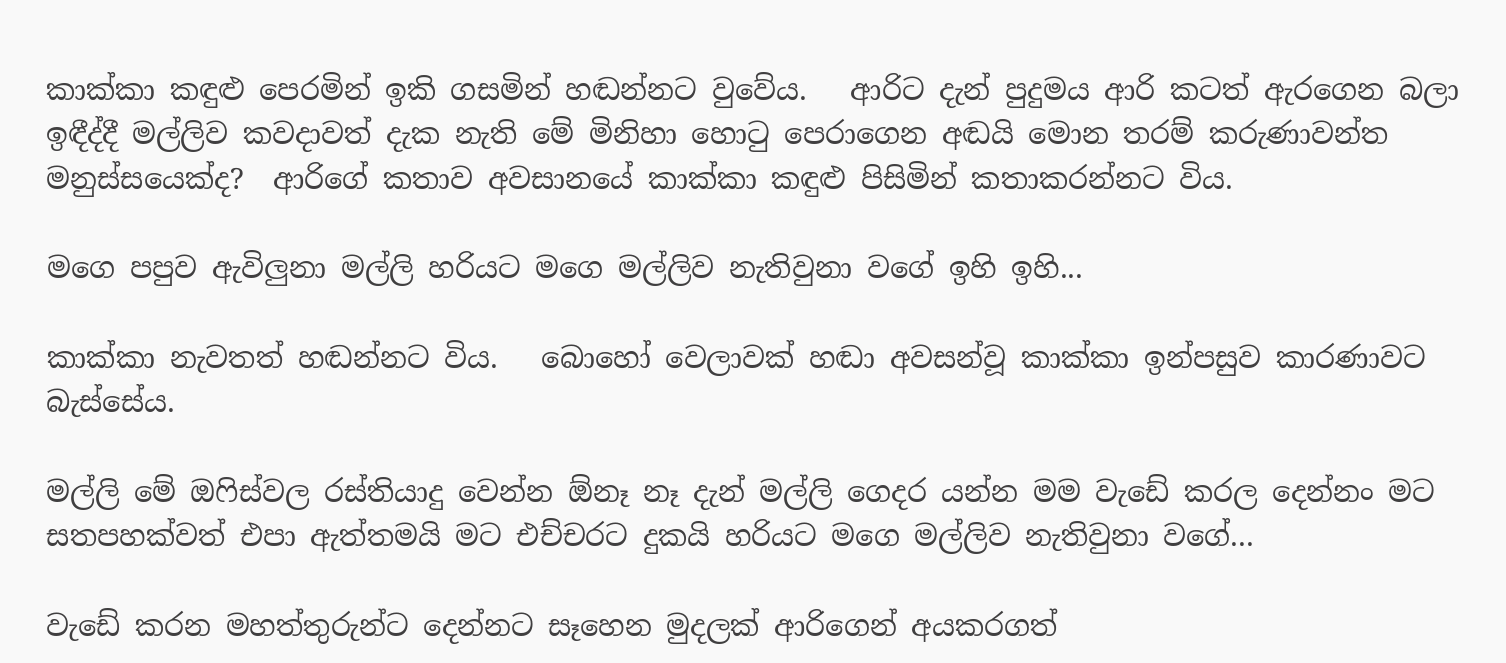කාක්කා කඳුළු පෙරමින් ඉකි ගසමින් හඬන්නට වුවේය.   ආරිට දැන් පුදුමය ආරි කටත් ඇරගෙන බලා ඉඳීද්දී මල්ලිව කවදාවත් දැක නැති මේ මිනිහා හොටු පෙරාගෙන අඬයි මොන තරම් කරුණාවන්ත මනුස්සයෙක්ද?  ආරිගේ කතාව අවසානයේ කාක්කා කඳුළු පිසිමින් කතාකරන්නට විය.

මගෙ පපුව ඇවිලුනා මල්ලි හරියට මගෙ මල්ලිව නැතිවුනා වගේ ඉහි ඉහි...

කාක්කා නැවතත් හඬන්නට විය.   බොහෝ වෙලාවක් හඬා අවසන්වූ කාක්කා ඉන්පසුව කාරණාවට බැස්සේය.

මල්ලි මේ ඔෆිස්වල රස්තියාදු වෙන්න ඕනෑ නෑ දැන් මල්ලි ගෙදර යන්න මම වැඩේ කරල දෙන්නං මට සතපහක්වත් එපා ඇත්තමයි මට එච්චරට දුකයි හරියට මගෙ මල්ලිව නැතිවුනා වගේ...

වැඩේ කරන මහත්තුරුන්ට දෙන්නට සෑහෙන මුදලක් ආරිගෙන් අයකරගත්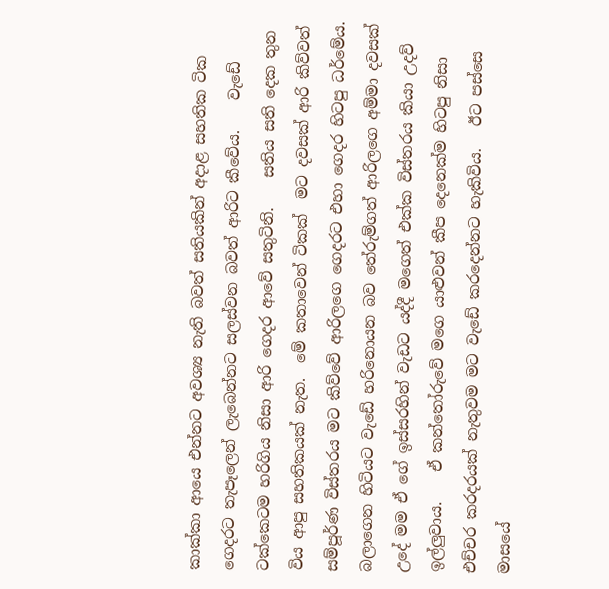කාක්කා ආයෙ එන්නට අවශ්‍ය නැති බවත් සතියකින් අදාළ සහතික ටික ගෙදරට තැපෑලෙන් ලැබෙන්නට සලස්වන බවත් ආරිට කීවේය.    වැඩේ ටක්කෙටම හරිගිය නිසා ආරි ගෙදර ආවේ සතුටිනි.    සතිය සති දෙක තුන විය ආපු සහතිකයක් නැත.  මේ කතාවෙන් ටිකක්  මට දවසක් ආරි කිව්වත්  සම්පූර්ණ විස්තරය මට කිව්වේ ආරිලගෙ ගෙදරට එහා ගෙදර හිටපු ධර්මේය.   බලාගෙන හිටියට වැඩේ හරිනොයන බව තේරුම්ගත් ආරිලගෙ අම්මා දවසක් උදේ මම ඒ ගේ ඉස්සරහින් වැඩට යද්දී මගෙත් එක්ක විස්තරය කියා උදව් ඉල්ලුවාය.    ඒ කන්තෝරුවේ මගෙ යාළුවන් කීප දෙනෙක්ම හිටපු නිසා එච්චර කරදරයක් නැතුවම මට වැඩේ කරදෙන්නට හැකිවිය.   ඊට පස්සෙ මාසයේ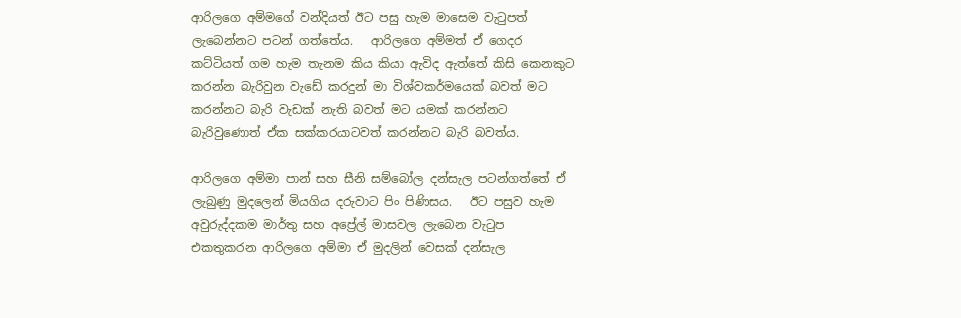ආරිලගෙ අම්මගේ වන්දියත් ඊට පසු හැම මාසෙම වැටුපත් ලැබෙන්නට පටන් ගත්තේය.   ආරිලගෙ අම්මත් ඒ ගෙදර කට්ටියත් ගම හැම තැනම කිය කියා ඇවිද ඇත්තේ කිසි කෙනකුට කරන්න බැරිවුන වැඩේ කරදුන් මා විශ්වකර්මයෙක් බවත් මට කරන්නට බැරි වැඩක් නැති බවත් මට යමක් කරන්නට බැරිවුණොත් ඒක සක්කරයාටවත් කරන්නට බැරි බවත්ය.

ආරිලගෙ අම්මා පාන් සහ සීනි සම්බෝල දන්සැල පටන්ගත්තේ ඒ ලැබුණු මුදලෙන් මියගිය දරුවාට පිං පිණිසය.   ඊට පසුව හැම අවුරුද්දකම මාර්තු සහ අප්‍රේල් මාසවල ලැබෙන වැටුප එකතුකරන ආරිලගෙ අම්මා ඒ මුදලින් වෙසක් දන්සැල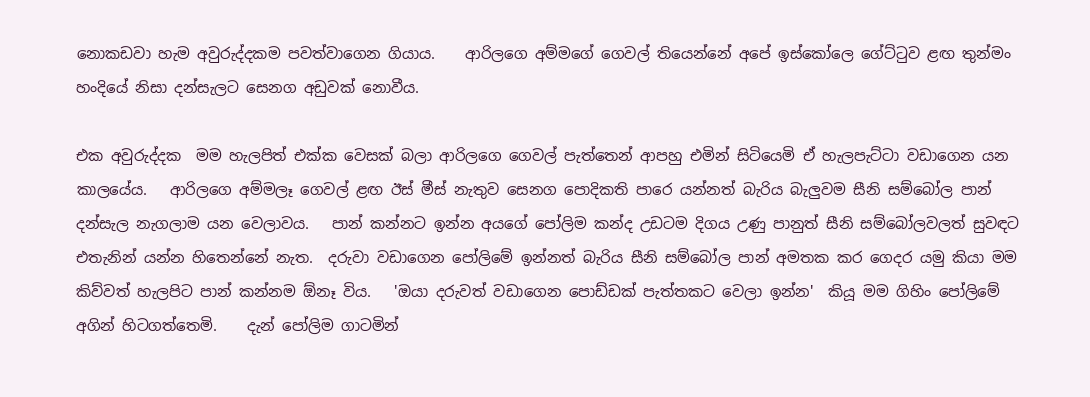නොකඩවා හැම අවුරුද්දකම පවත්වාගෙන ගියාය.    ආරිලගෙ අම්මගේ ගෙවල් තියෙන්නේ අපේ ඉස්කෝලෙ ගේට්ටුව ළඟ තුන්මං හංදියේ නිසා දන්සැලට සෙනග අඩුවක් නොවීය.

එක අවුරුද්දක  මම හැලපිත් එක්ක වෙසක් බලා ආරිලගෙ ගෙවල් පැත්තෙන් ආපහු එමින් සිටියෙමි ඒ හැලපැට්ටා වඩාගෙන යන කාලයේය.   ආරිලගෙ අම්මලෑ ගෙවල් ළඟ ඊස් මීස් නැතුව සෙනග පොදිකති පාරෙ යන්නත් බැරිය බැලුවම සීනි සම්බෝල පාන් දන්සැල නැගලාම යන වෙලාවය.   පාන් කන්නට ඉන්න අයගේ පෝලිම කන්ද උඩටම දිගය උණු පානුත් සීනි සම්බෝලවලත් සුවඳට එතැනින් යන්න හිතෙන්නේ නැත.  දරුවා වඩාගෙන පෝලිමේ ඉන්නත් බැරිය සීනි සම්බෝල පාන් අමතක කර ගෙදර යමු කියා මම කිව්වත් හැලපිට පාන් කන්නම ඕනෑ විය.   'ඔයා දරුවත් වඩාගෙන පොඩ්ඩක් පැත්තකට වෙලා ඉන්න'  කියූ මම ගිහිං පෝලිමේ අගින් හිටගත්තෙමි.    දැන් පෝලිම ගාටමින්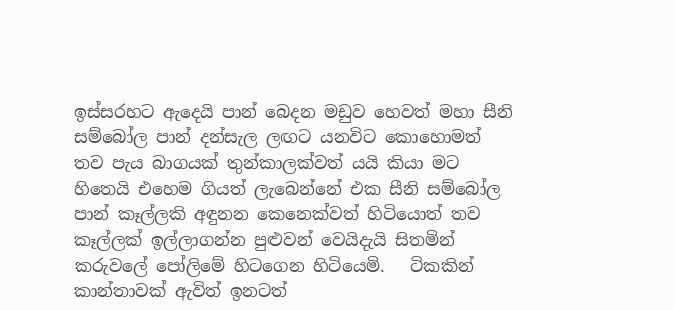ඉස්සරහට ඇදෙයි පාන් බෙදන මඩුව හෙවත් මහා සීනි සම්බෝල පාන් දන්සැල ලඟට යනවිට කොහොමත් තව පැය බාගයක් තුන්කාලක්වත් යයි කියා මට හිතෙයි එහෙම ගියත් ලැබෙන්නේ එක සීනි සම්බෝල පාන් කෑල්ලකි අඳුනන කෙනෙක්වත් හිටියොත් තව කෑල්ලක් ඉල්ලාගන්න පුළුවන් වෙයිදැයි සිතමින් කරුවලේ පෝලිමේ හිටගෙන හිටියෙමි.   ටිකකින් කාන්තාවක් ඇවිත් ඉනටත්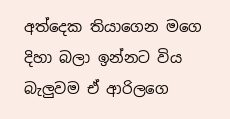අත්දෙක තියාගෙන මගෙ දිහා බලා ඉන්නට විය බැලුවම ඒ ආරිලගෙ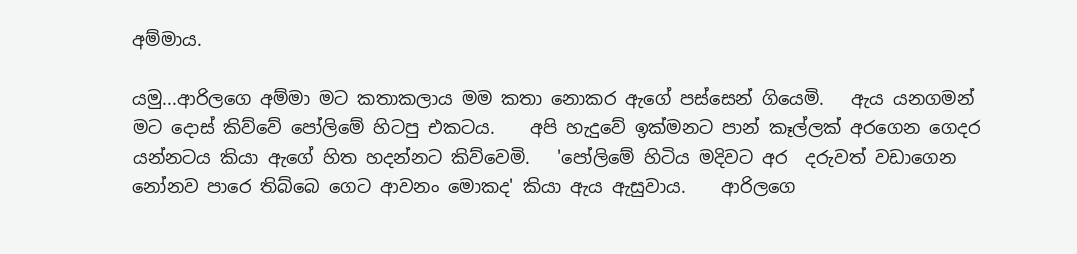අම්මාය.

යමු...ආරිලගෙ අම්මා මට කතාකලාය මම කතා නොකර ඇගේ පස්සෙන් ගියෙමි.   ඇය යනගමන් මට දොස් කිව්වේ පෝලිමේ හිටපු එකටය.    අපි හැදුවේ ඉක්මනට පාන් කෑල්ලක් අරගෙන ගෙදර යන්නටය කියා ඇගේ හිත හදන්නට කිව්වෙමි.   'පෝලිමේ හිටිය මදිවට අර  දරුවත් වඩාගෙන නෝනව පාරෙ තිබ්බෙ ගෙට ආවනං මොකද' කියා ඇය ඇසුවාය.    ආරිලගෙ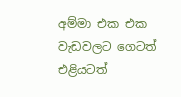අම්මා එක එක වැඩවලට ගෙටත් එළියටත්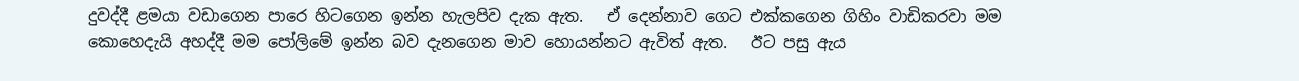දුවද්දී ළමයා වඩාගෙන පාරෙ හිටගෙන ඉන්න හැලපිව දැක ඇත.   ඒ දෙන්නාව ගෙට එක්කගෙන ගිහිං වාඩිකරවා මම කොහෙදැයි අහද්දී මම පෝලිමේ ඉන්න බව දැනගෙන මාව හොයන්නට ඇවිත් ඇත.   ඊට පසු ඇය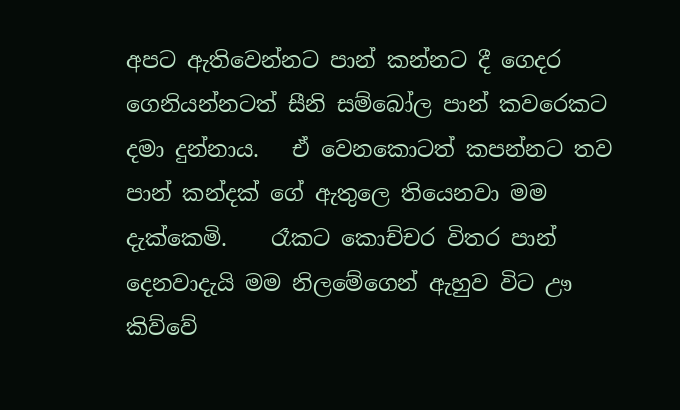අපට ඇතිවෙන්නට පාන් කන්නට දී ගෙදර ගෙනියන්නටත් සීනි සම්බෝල පාන් කවරෙකට දමා දුන්නාය.   ඒ වෙනකොටත් කපන්නට තව පාන් කන්දක් ගේ ඇතුලෙ තියෙනවා මම දැක්කෙමි.    රෑකට කොච්චර විතර පාන් දෙනවාදැයි මම නිලමේගෙන් ඇහුව විට ඌ කිව්වේ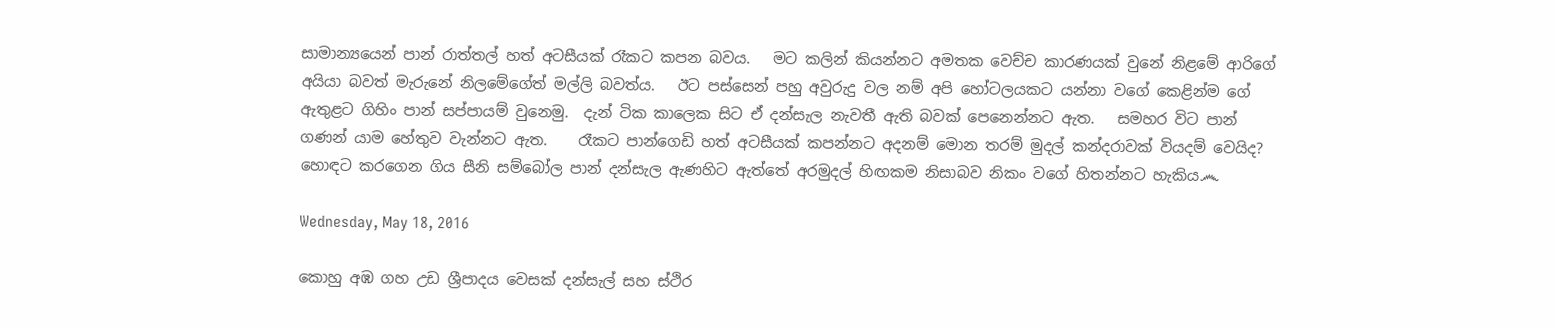සාමාන්‍යයෙන් පාන් රාත්තල් හත් අටසීයක් රෑකට කපන බවය.   මට කලින් කියන්නට අමතක වෙච්ච කාරණයක් වුනේ නිළමේ ආරිගේ අයියා බවත් මැරුනේ නිලමේගේත් මල්ලි බවත්ය.   ඊට පස්සෙන් පහු අවුරුදු වල නම් අපි හෝටලයකට යන්නා වගේ කෙළින්ම ගේ ඇතුළට ගිහිං පාන් සප්පායම් වුනෙමු.  දැන් ටික කාලෙක සිට ඒ දන්සැල නැවතී ඇති බවක් පෙනෙන්නට ඇත.   සමහර විට පාන් ගණන් යාම හේතුව වැන්නට ඇත.    රෑකට පාන්ගෙඩි හත් අටසීයක් කපන්නට අදනම් මොන තරම් මුදල් කන්දරාවක් වියදම් වෙයිද?    හොඳට කරගෙන ගිය සීනි සම්බෝල පාන් දන්සැල ඇණහිට ඇත්තේ අරමුදල් හිඟකම නිසාබව නිකං වගේ හිතන්නට හැකිය෴

Wednesday, May 18, 2016

කොහු අඹ ගහ උඩ ශ්‍රීපාදය වෙසක් දන්සැල් සහ ස්ථිර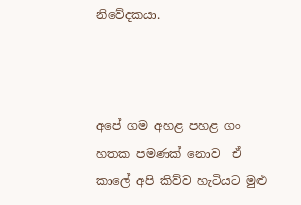නිවේදකයා.



අපේ ගම අහළ පහළ ගං හතක පමණක් නොව  ඒ කාලේ අපි කිව්ව හැටියට මුළු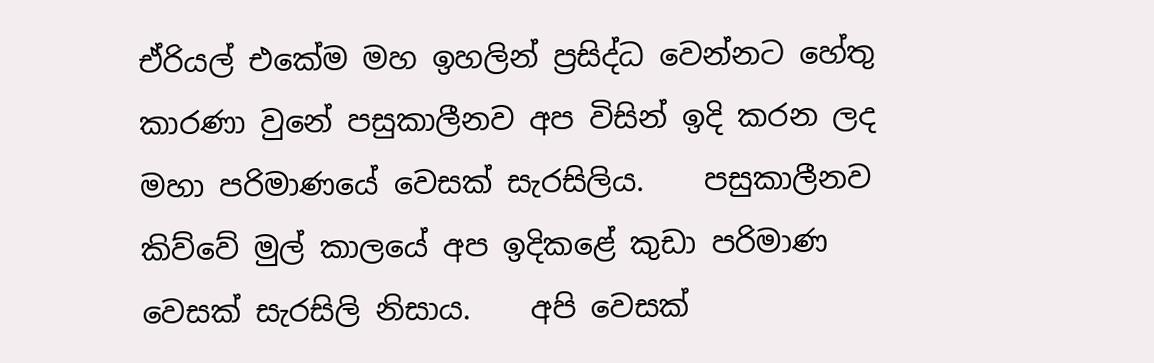ඒරියල් එකේම මහ ඉහලින් ප්‍රසිද්ධ වෙන්නට හේතු කාරණා වුනේ පසුකාලීනව අප විසින් ඉදි කරන ලද මහා පරිමාණයේ වෙසක් සැරසිලිය.    පසුකාලීනව කිව්වේ මුල් කාලයේ අප ඉදිකළේ කුඩා පරිමාණ වෙසක් සැරසිලි නිසාය.    අපි වෙසක්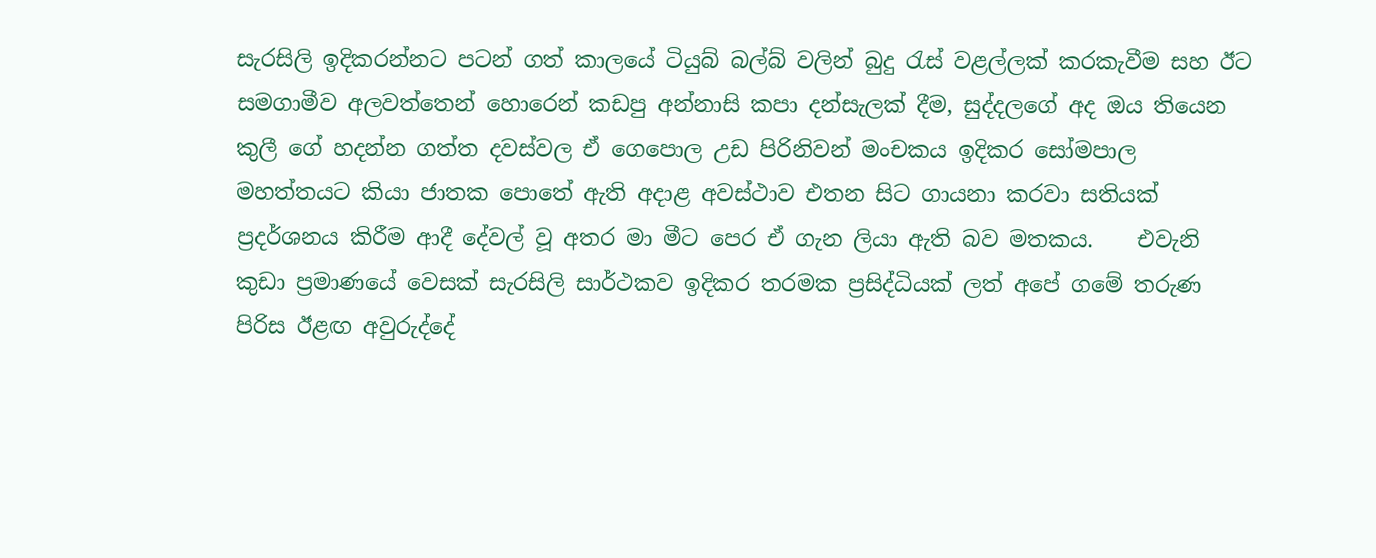සැරසිලි ඉදිකරන්නට පටන් ගත් කාලයේ ටියුබ් බල්බ් වලින් බුදු රැස් වළල්ලක් කරකැවීම සහ ඊට සමගාමීව අලවත්තෙන් හොරෙන් කඩපු අන්නාසි කපා දන්සැලක් දීම, සුද්දලගේ අද ඔය තියෙන කුලී ගේ හදන්න ගත්ත දවස්වල ඒ ගෙපොල උඩ පිරිනිවන් මංචකය ඉදිකර සෝමපාල මහත්තයට කියා ජාතක පොතේ ඇති අදාළ අවස්ථාව එතන සිට ගායනා කරවා සතියක් ප්‍රදර්ශනය කිරීම ආදී දේවල් වූ අතර මා මීට පෙර ඒ ගැන ලියා ඇති බව මතකය.    එවැනි කුඩා ප්‍රමාණයේ වෙසක් සැරසිලි සාර්ථකව ඉදිකර තරමක ප්‍රසිද්ධියක් ලත් අපේ ගමේ තරුණ පිරිස ඊළඟ අවුරුද්දේ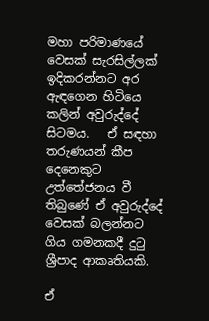මහා පරිමාණයේ වෙසක් සැරසිල්ලක් ඉදිකරන්නට අර ඇඳගෙන හිටියෙ කලින් අවුරුද්දේ සිටමය.   ඒ සඳහා තරුණයන් කීප දෙනෙකුට උත්තේජනය වී තිබුණේ ඒ අවුරුද්දේ වෙසක් බලන්නට ගිය ගමනකදී දුටු ශ්‍රීපාද ආකෘතියකි.

ඒ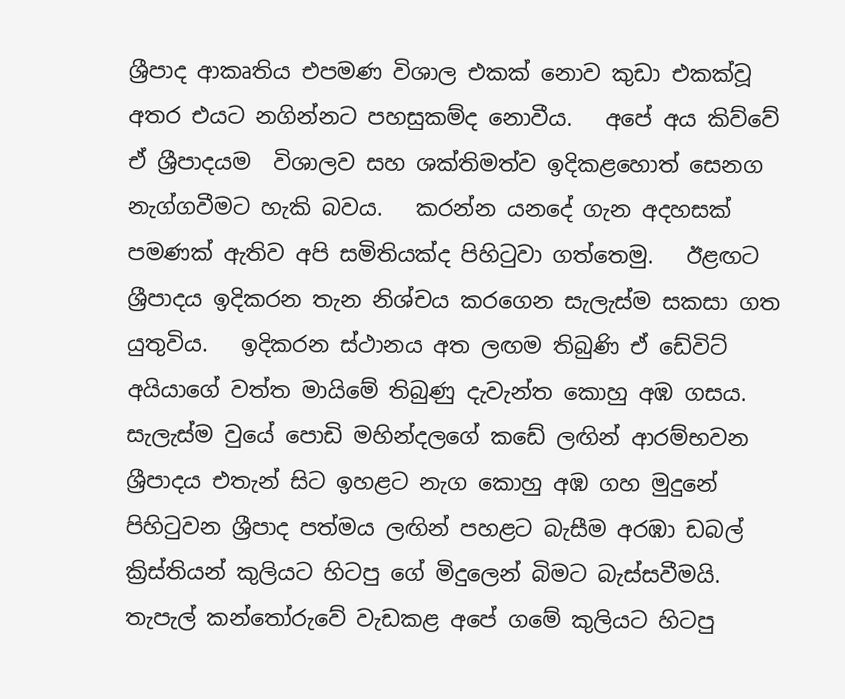ශ්‍රීපාද ආකෘතිය එපමණ විශාල එකක් නොව කුඩා එකක්වූ අතර එයට නගින්නට පහසුකම්ද නොවීය.   අපේ අය කිව්වේ ඒ ශ්‍රීපාදයම  විශාලව සහ ශක්තිමත්ව ඉදිකළහොත් සෙනග නැග්ගවීමට හැකි බවය.   කරන්න යනදේ ගැන අදහසක් පමණක් ඇතිව අපි සමිතියක්ද පිහිටුවා ගත්තෙමු.   ඊළඟට ශ්‍රීපාදය ඉදිකරන තැන නිශ්චය කරගෙන සැලැස්ම සකසා ගත යුතුවිය.   ඉදිකරන ස්ථානය අත ලඟම තිබුණි ඒ ඩේවිට් අයියාගේ වත්ත මායිමේ තිබුණු දැවැන්ත කොහු අඹ ගසය.   සැලැස්ම වුයේ පොඩි මහින්දලගේ කඩේ ලඟින් ආරම්භවන ශ්‍රීපාදය එතැන් සිට ඉහළට නැග කොහු අඹ ගහ මුදුනේ පිහිටුවන ශ්‍රීපාද පත්මය ලඟින් පහළට බැසීම අරඹා ඩබල් ක්‍රිස්තියන් කුලියට හිටපු ගේ මිදුලෙන් බිමට බැස්සවීමයි.    තැපැල් කන්තෝරුවේ වැඩකළ අපේ ගමේ කුලියට හිටපු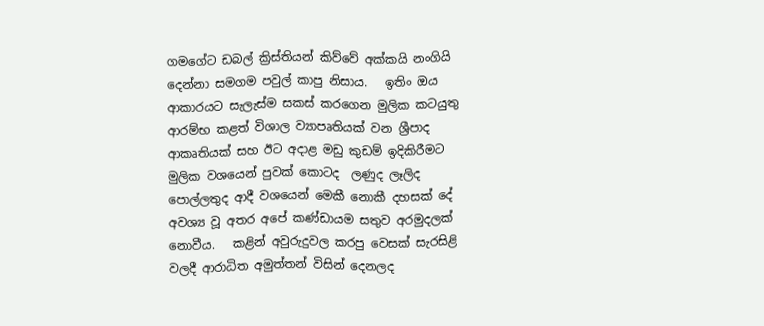ගමගේට ඩබල් ක්‍රිස්තියන් කිව්වේ අක්කයි නංගියි දෙන්නා සමගම පවුල් කාපු නිසාය.   ඉතිං ඔය ආකාරයට සැලැස්ම සකස් කරගෙන මුලික කටයුතු ආරම්භ කළත් විශාල ව්‍යාපෘතියක් වන ශ්‍රීපාද ආකෘතියක් සහ ඊට අදාළ මඩු කුඩම් ඉදිකිරීමට මුලික වශයෙන් පුවක් කොටද  ලණුද ලෑලිද පොල්ලතුද ආදී වශයෙන් මෙකී නොකී දහසක් දේ අවශ්‍ය වූ අතර අපේ කණ්ඩායම සතුව අරමුදලක් නොවීය.   කළින් අවුරුදුවල කරපු වෙසක් සැරසිළි වලදී ආරාධිත අමුත්තන් විසින් දෙනලද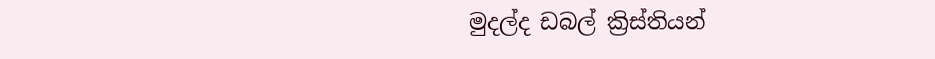මුදල්ද ඩබල් ක්‍රිස්තියන්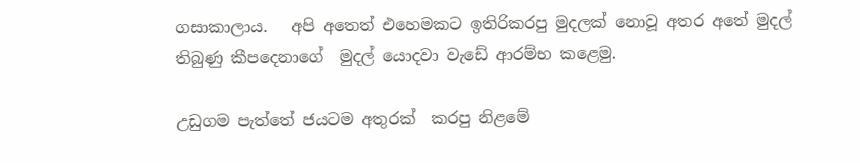ගසාකාලාය.   අපි අතෙත් එහෙමකට ඉතිරිකරපු මුදලක් නොවූ අතර අතේ මුදල් තිබුණු කීපදෙනාගේ  මුදල් යොදවා වැඩේ ආරම්භ කළෙමු.

උඩුගම පැත්තේ ජයටම අතුරක්  කරපු නිළමේ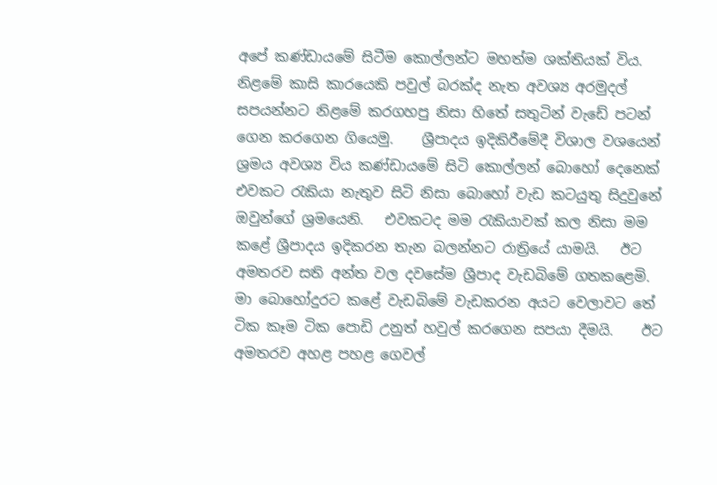අපේ කණ්ඩායමේ සිටීම කොල්ලන්ට මහත්ම ශක්තියක් විය.   නිළමේ කාසි කාරයෙකි පවුල් බරක්ද නැත අවශ්‍ය අරමුදල් සපයන්නට නිළමේ කරගහපු නිසා හිතේ සතුටින් වැඩේ පටන් ගෙන කරගෙන ගියෙමු.    ශ්‍රීපාදය ඉදිකිරීමේදී විශාල වශයෙන් ශ්‍රමය අවශ්‍ය විය කණ්ඩායමේ සිටි කොල්ලන් බොහෝ දෙනෙක් එවකට රැකියා නැතුව සිටි නිසා බොහෝ වැඩ කටයුතු සිදුවුනේ ඔවුන්ගේ ශ්‍රමයෙනි.   එවකටද මම රැකියාවක් කල නිසා මම කළේ ශ්‍රීපාදය ඉදිකරන තැන බලන්නට රාත්‍රියේ යාමයි.   ඊට අමතරව සති අන්ත වල දවසේම ශ්‍රීපාද වැඩබිමේ ගතකළෙමි.   මා බොහෝදුරට කළේ වැඩබිමේ වැඩකරන අයට වෙලාවට තේ ටික කෑම ටික පොඩි උනුත් හවුල් කරගෙන සපයා දීමයි.    ඊට අමතරව අහළ පහළ ගෙවල්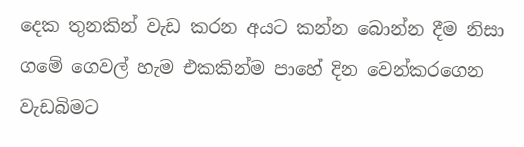දෙක තුනකින් වැඩ කරන අයට කන්න බොන්න දීම නිසා ගමේ ගෙවල් හැම එකකින්ම පාහේ දින වෙන්කරගෙන වැඩබිමට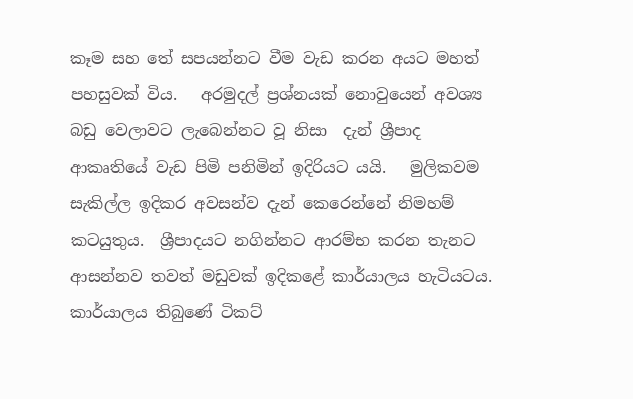කෑම සහ තේ සපයන්නට වීම වැඩ කරන අයට මහත් පහසුවක් විය.   අරමුදල් ප්‍රශ්නයක් නොවුයෙන් අවශ්‍ය බඩු වෙලාවට ලැබෙන්නට වූ නිසා  දැන් ශ්‍රීපාද ආකෘතියේ වැඩ පිමි පනිමින් ඉදිරියට යයි.   මුලිකවම සැකිල්ල ඉදිකර අවසන්ව දැන් කෙරෙන්නේ නිමහම් කටයුතුය.  ශ්‍රීපාදයට නගින්නට ආරම්භ කරන තැනට ආසන්නව තවත් මඩුවක් ඉදිකළේ කාර්යාලය හැටියටය.   කාර්යාලය තිබුණේ ටිකට්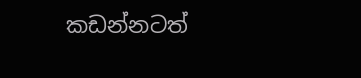කඩන්නටත්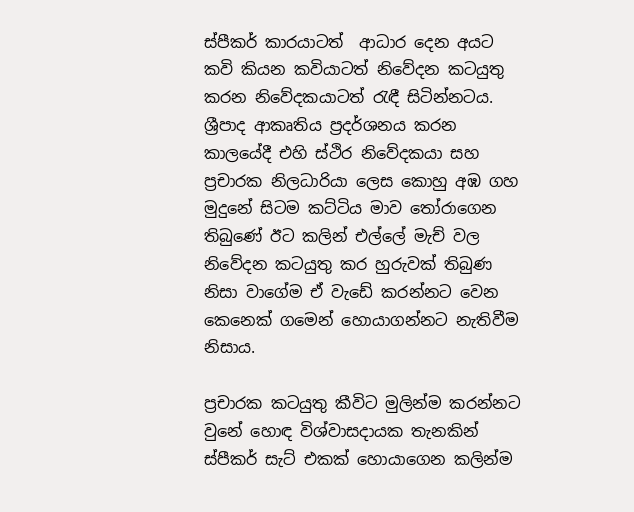ස්පීකර් කාරයාටත්  ආධාර දෙන අයට කවි කියන කවියාටත් නිවේදන කටයුතු කරන නිවේදකයාටත් රැඳී සිටින්නටය.   ශ්‍රීපාද ආකෘතිය ප්‍රදර්ශනය කරන කාලයේදී එහි ස්ථිර නිවේදකයා සහ ප්‍රචාරක නිලධාරියා ලෙස කොහු අඹ ගහ මුදුනේ සිටම කට්ටිය මාව තෝරාගෙන තිබුණේ ඊට කලින් එල්ලේ මැච් වල නිවේදන කටයුතු කර හුරුවක් තිබුණ නිසා වාගේම ඒ වැඩේ කරන්නට වෙන කෙනෙක් ගමෙන් හොයාගන්නට නැතිවීම නිසාය.

ප්‍රචාරක කටයුතු කීවිට මුලින්ම කරන්නට  වුනේ හොඳ විශ්වාසදායක තැනකින් ස්පීකර් සැට් එකක් හොයාගෙන කලින්ම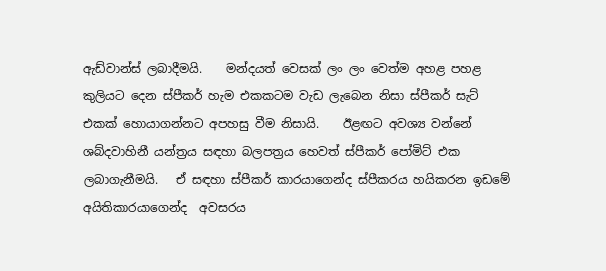ඇඩ්වාන්ස් ලබාදීමයි.    මන්දයත් වෙසක් ලං ලං වෙත්ම අහළ පහළ කුලියට දෙන ස්පීකර් හැම එකකටම වැඩ ලැබෙන නිසා ස්පීකර් සැට් එකක් හොයාගන්නට අපහසු වීම නිසායි.    ඊළඟට අවශ්‍ය වන්නේ ශබ්දවාහිනී යන්ත්‍රය සඳහා බලපත්‍රය හෙවත් ස්පීකර් පෝමිට් එක ලබාගැනීමයි.   ඒ සඳහා ස්පීකර් කාරයාගෙන්ද ස්පීකරය හයිකරන ඉඩමේ අයිතිකාරයාගෙන්ද  අවසරය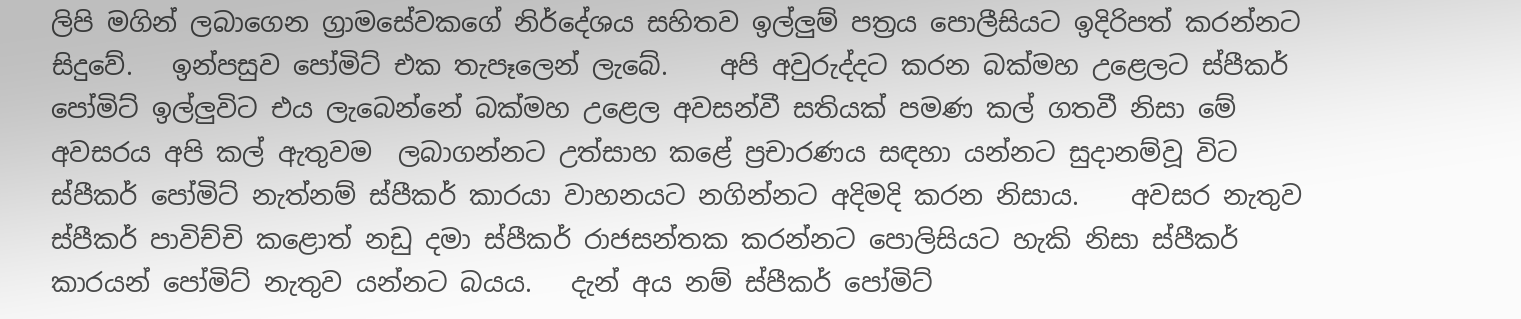ලිපි මගින් ලබාගෙන ග්‍රාමසේවකගේ නිර්දේශය සහිතව ඉල්ලුම් පත්‍රය පොලීසියට ඉදිරිපත් කරන්නට සිදුවේ.   ඉන්පසුව පෝමිට් එක තැපෑලෙන් ලැබේ.    අපි අවුරුද්දට කරන බක්මහ උළෙලට ස්පීකර් පෝමිට් ඉල්ලුවිට එය ලැබෙන්නේ බක්මහ උළෙල අවසන්වී සතියක් පමණ කල් ගතවී නිසා මේ අවසරය අපි කල් ඇතුවම  ලබාගන්නට උත්සාහ කළේ ප්‍රචාරණය සඳහා යන්නට සුදානම්වූ විට ස්පීකර් පෝමිට් නැත්නම් ස්පීකර් කාරයා වාහනයට නගින්නට අදිමදි කරන නිසාය.    අවසර නැතුව ස්පීකර් පාවිච්චි කළොත් නඩු දමා ස්පීකර් රාජසන්තක කරන්නට පොලිසියට හැකි නිසා ස්පීකර් කාරයන් පෝමිට් නැතුව යන්නට බයය.   දැන් අය නම් ස්පීකර් පෝමිට්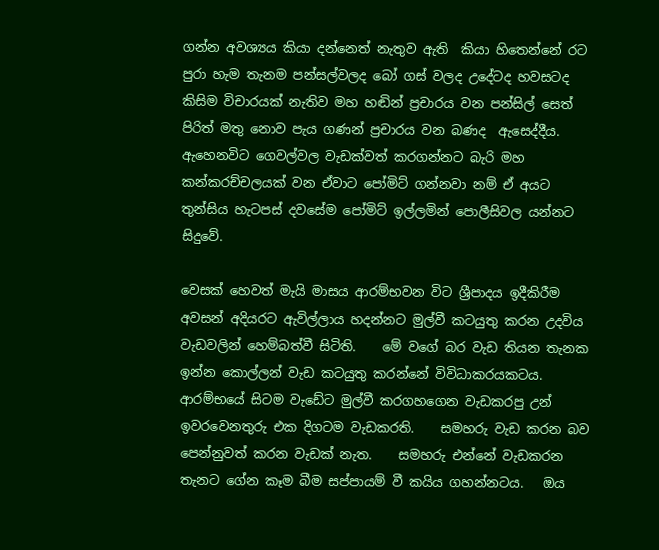ගන්න අවශ්‍යය කියා දන්නෙත් නැතුව ඇති  කියා හිතෙන්නේ රට පුරා හැම තැනම පන්සල්වලද බෝ ගස් වලද උදේටද හවසටද කිසිම විචාරයක් නැතිව මහ හඬින් ප්‍රචාරය වන පන්සිල් සෙත් පිරිත් මතු නොව පැය ගණන් ප්‍රචාරය වන බණද  ඇසෙද්දීය.   ඇහෙනවිට ගෙවල්වල වැඩක්වත් කරගන්නට බැරි මහ කන්කරච්චලයක් වන ඒවාට පෝමිට් ගන්නවා නම් ඒ අයට තුන්සිය හැටපස් දවසේම පෝමිට් ඉල්ලමින් පොලීසිවල යන්නට සිදුවේ.

වෙසක් හෙවත් මැයි මාසය ආරම්භවන විට ශ්‍රීපාදය ඉදීකිරීම අවසන් අදියරට ඇවිල්ලාය හදන්නට මුල්වී කටයුතු කරන උදවිය වැඩවලින් හෙම්බත්වී සිටිති.    මේ වගේ බර වැඩ තියන තැනක ඉන්න කොල්ලන් වැඩ කටයුතු කරන්නේ විවිධාකරයකටය.    ආරම්භයේ සිටම වැඩේට මුල්වී කරගහගෙන වැඩකරපු උන් ඉවරවෙනතුරු එක දිගටම වැඩකරති.    සමහරු වැඩ කරන බව පෙන්නුවත් කරන වැඩක් නැත.    සමහරු එන්නේ වැඩකරන තැනට ගේන කෑම බීම සප්පායම් වී කයිය ගහන්නටය.   ඔය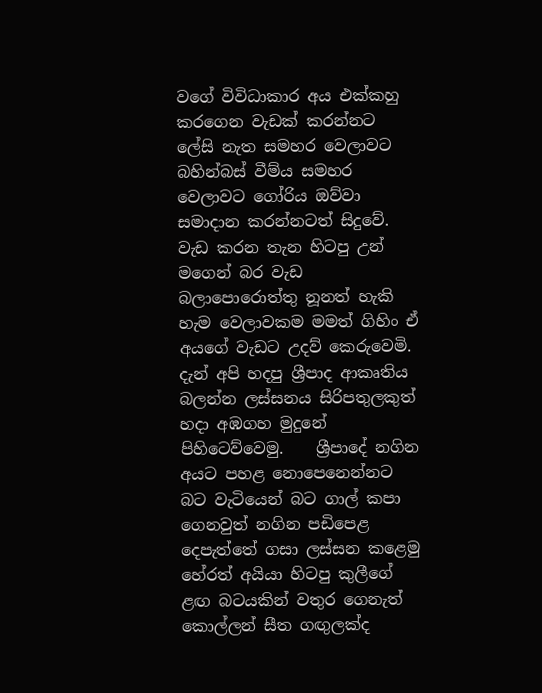වගේ විවිධාකාර අය එක්කහු කරගෙන වැඩක් කරන්නට ලේසි නැත සමහර වෙලාවට බහින්බස් වීම්ය සමහර වෙලාවට ගෝරිය ඔව්වා සමාදාන කරන්නටත් සිදුවේ.   වැඩ කරන තැන හිටපු උන් මගෙන් බර වැඩ බලාපොරොත්තු නූනත් හැකි හැම වෙලාවකම මමත් ගිහිං ඒ අයගේ වැඩට උදව් කෙරුවෙමි.   දැන් අපි හදපු ශ්‍රීපාද ආකෘතිය බලන්න ලස්සනය සිරිපතුලකුත් හදා අඹගහ මුදුනේ පිහිටෙව්වෙමු.    ශ්‍රීපාදේ නගින අයට පහළ නොපෙනෙන්නට බට වැටියෙන් බට ගාල් කපා ගෙනවුත් නගින පඩිපෙළ දෙපැත්තේ ගසා ලස්සන කළෙමු හේරත් අයියා හිටපු කුලීගේ ළඟ බටයකින් වතුර ගෙනැත් කොල්ලන් සීත ගඟුලක්ද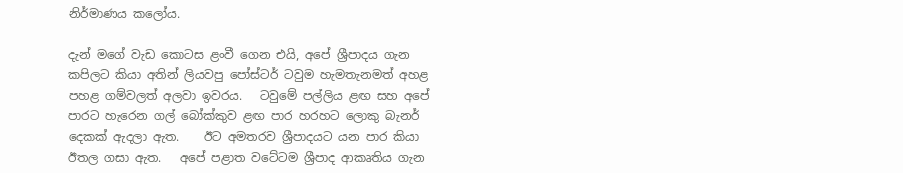නිර්මාණය කලෝය.

දැන් මගේ වැඩ කොටස ළංවී ගෙන එයි, අපේ ශ්‍රීපාදය ගැන කපිලට කියා අතින් ලියවපු පෝස්ටර් ටවුම හැමතැනමත් අහළ පහළ ගම්වලත් අලවා ඉවරය.   ටවුමේ පල්ලිය ළඟ සහ අපේ පාරට හැරෙන ගල් බෝක්කුව ළඟ පාර හරහට ලොකු බැනර් දෙකක් ඇදලා ඇත.    ඊට අමතරව ශ්‍රීපාදයට යන පාර කියා ඊතල ගසා ඇත.   අපේ පළාත වටේටම ශ්‍රීපාද ආකෘතිය ගැන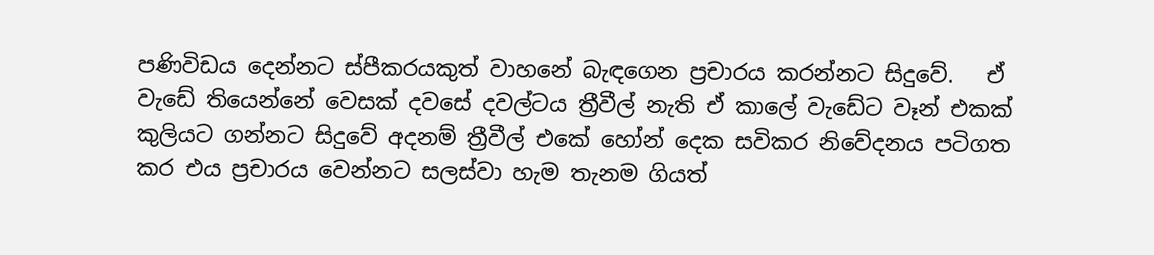පණිවිඩය දෙන්නට ස්පීකරයකුත් වාහනේ බැඳගෙන ප්‍රචාරය කරන්නට සිදුවේ.   ඒ වැඩේ තියෙන්නේ වෙසක් දවසේ දවල්ටය ත්‍රීවීල් නැති ඒ කාලේ වැඩේට වෑන් එකක් කුලියට ගන්නට සිදුවේ අදනම් ත්‍රීවීල් එකේ හෝන් දෙක සවිකර නිවේදනය පටිගත කර එය ප්‍රචාරය වෙන්නට සලස්වා හැම තැනම ගියත්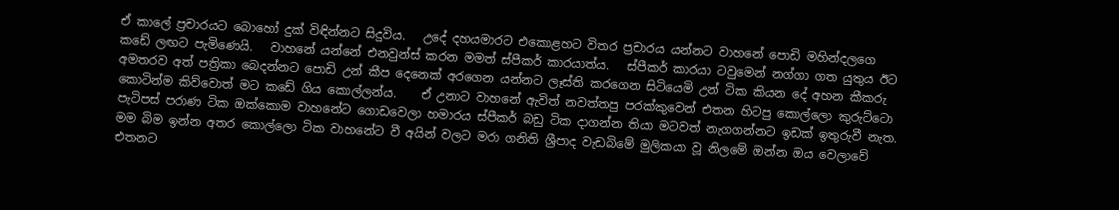ඒ කාලේ ප්‍රචාරයට බොහෝ දුක් විඳින්නට සිදුවිය.   උදේ දහයමාරට එකොළහට විතර ප්‍රචාරය යන්නට වාහනේ පොඩි මහින්දලගෙ කඩේ ලඟට පැමිණෙයි.   වාහනේ යන්නේ එනවුන්ස් කරන මමත් ස්පීකර් කාරයාත්ය.   ස්පීකර් කාරයා ටවුමෙන් නග්ගා ගත යුතුය ඊට අමතරව අත් පත්‍රිකා බෙදන්නට පොඩි උන් කීප දෙනෙක් අරගෙන යන්නට ලෑස්ති කරගෙන සිටියෙමි උන් ටික කියන දේ අහන කීකරු කොටින්ම කිව්වොත් මට කඩේ ගිය කොල්ලන්ය.    ඒ උනාට වාහනේ ඇවිත් නවත්තපු පරක්කුවෙන් එතන හිටපු කොල්ලො කුරුට්ටො පැටිපස් පරාණ ටික ඔක්කොම වාහනේට ගොඩවෙලා හමාරය ස්පීකර් බඩු ටික දාගන්න තියා මටවත් නැගගන්නට ඉඩක් ඉතුරුවී නැත.   මම බිම ඉන්න අතර කොල්ලො ටික වාහනේට වී අයින් වලට මරා ගනිති ශ්‍රීපාද වැඩබිමේ මුලිකයා වූ නිලමේ ඔන්න ඔය වෙලාවේ එතනට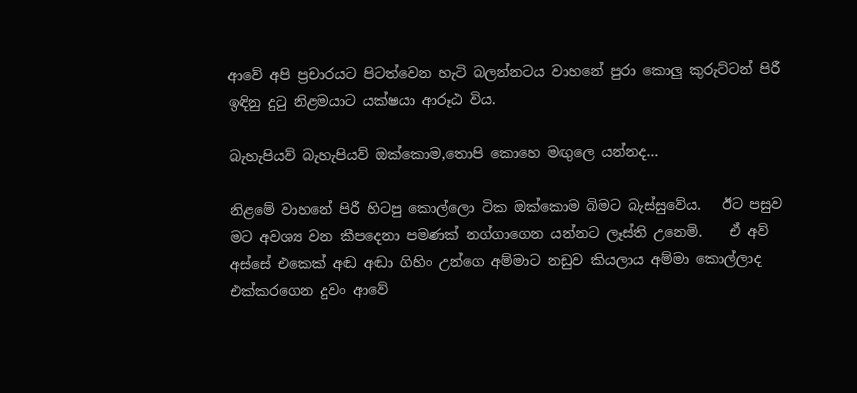ආවේ අපි ප්‍රචාරයට පිටත්වෙන හැටි බලන්නටය වාහනේ පුරා කොලු කුරුට්ටන් පිරී ඉඳිනු දුටු නිළමයාට යක්ෂයා ආරූඨ විය.

බැහැපියව් බැහැපියව් ඔක්කොම,තොපි කොහෙ මඟුලෙ යන්නද...

නිළමේ වාහනේ පිරී හිටපු කොල්ලො ටික ඔක්කොම බිමට බැස්සුවේය.   ඊට පසුව මට අවශ්‍ය වන කීපදෙනා පමණක් නග්ගාගෙන යන්නට ලෑස්ති උනෙමි.    ඒ අව් අස්සේ එකෙක් අඬ අඬා ගිහිං උන්ගෙ අම්මාට නඩුව කියලාය අම්මා කොල්ලාද එක්කරගෙන දුවං ආවේ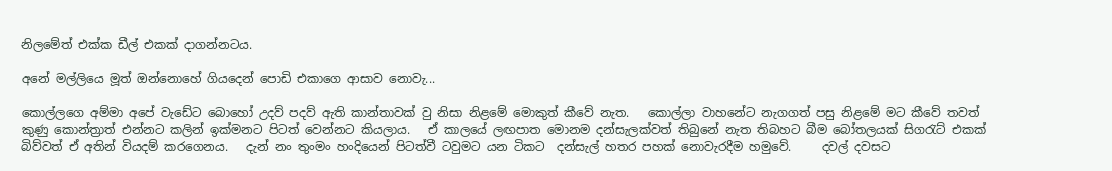නිලමේත් එක්ක ඩීල් එකක් දාගන්නටය.

අනේ මල්ලියෙ මූත් ඔන්නොහේ ගියදෙන් පොඩි එකාගෙ ආසාව නොවැ...

කොල්ලගෙ අම්මා අපේ වැඩේට බොහෝ උදව් පදව් ඇති කාන්තාවක් වු නිසා නිළමේ මොකුත් කීවේ නැත.   කොල්ලා වාහනේට නැගගත් පසු නිළමේ මට කීවේ තවත් කුණු කොන්ත්‍රාත් එන්නට කලින් ඉක්මනට පිටත් වෙන්නට කියලාය.   ඒ කාලයේ ලඟපාත මොනම දන්සැලක්වත් තිබුනේ නැත තිබහට බීම බෝතලයක් සිගරැට් එකක් බිව්වත් ඒ අතින් වියදම් කරගෙනය.   දැන් නං තුංමං හංදියෙන් පිටත්වී ටවුමට යන ටිකට  දන්සැල් හතර පහක් නොවැරදීම හමුවේ.     දවල් දවසට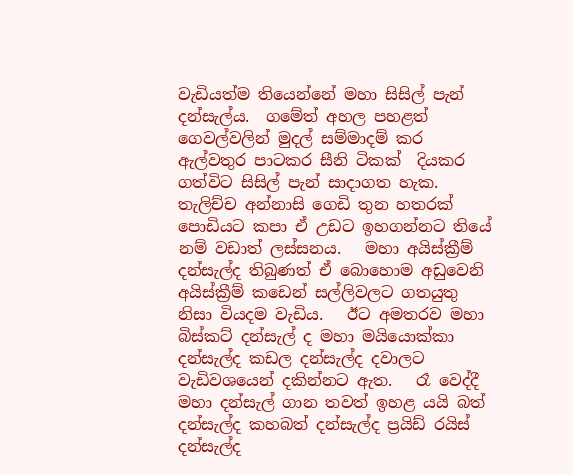වැඩියත්ම තියෙන්නේ මහා සිසිල් පැන් දන්සැල්ය.  ගමේත් අහල පහළත් ගෙවල්වලින් මුදල් සම්මාදම් කර ඇල්වතුර පාටකර සීනි ටිකක්  දියකර ගත්විට සිසිල් පැන් සාදාගත හැක.  තැලිච්ච අන්නාසි ගෙඩි තුන හතරක් පොඩියට කපා ඒ උඩට ඉහගන්නට තියේ නම් වඩාත් ලස්සනය.   මහා අයිස්ක්‍රීම් දන්සැල්ද තිබුණත් ඒ බොහොම අඩුවෙනි අයිස්ක්‍රීම් කඩෙන් සල්ලිවලට ගතයුතු නිසා වියදම වැඩිය.   ඊට අමතරව මහා බිස්කට් දන්සැල් ද මහා මයියොක්කා දන්සැල්ද කඩල දන්සැල්ද දවාලට වැඩිවශයෙන් දකින්නට ඇත.   රෑ වෙද්දී  මහා දන්සැල් ගාන තවත් ඉහළ යයි බත් දන්සැල්ද කහබත් දන්සැල්ද ප්‍රයිඩ් රයිස් දන්සැල්ද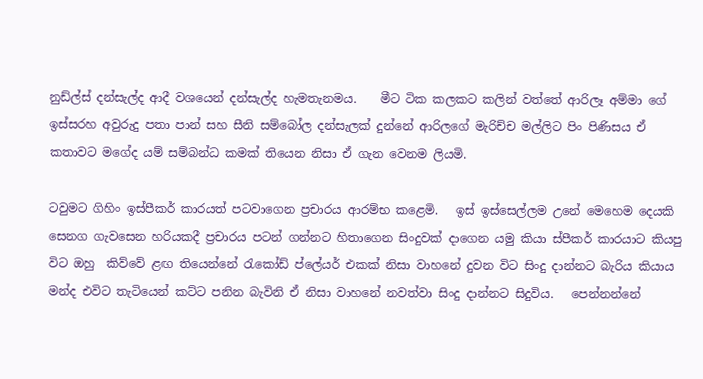නුඩ්ල්ස් දන්සැල්ද ආදී වශයෙන් දන්සැල්ද හැමතැනමය.    මීට ටික කලකට කලින් වත්තේ ආරිලෑ අම්මා ගේ ඉස්සරහ අවුරුදු පතා පාන් සහ සීනි සම්බෝල දන්සැලක් දුන්නේ ආරිලගේ මැරිච්ච මල්ලිට පිං පිණිසය ඒ කතාවට මගේද යම් සම්බන්ධ කමක් තියෙන නිසා ඒ ගැන වෙනම ලියමි.

ටවුමට ගිහිං ඉස්පීකර් කාරයත් පටවාගෙන ප්‍රචාරය ආරම්භ කළෙමි.   ඉස් ඉස්සෙල්ලම උනේ මෙහෙම දෙයකි සෙනග ගැවසෙන හරියකදී ප්‍රචාරය පටන් ගන්නට හිතාගෙන සිංදුවක් දාගෙන යමු කියා ස්පීකර් කාරයාට කියපු විට ඔහු  කිව්වේ ළඟ තියෙන්නේ රැකෝඩ් ප්ලේයර් එකක් නිසා වාහනේ දුවන විට සිංදු දාන්නට බැරිය කියාය මන්ද එවිට තැටියෙන් කට්ට පනින බැවිනි ඒ නිසා වාහනේ නවත්වා සිංදු දාන්නට සිදුවිය.   පෙන්නන්නේ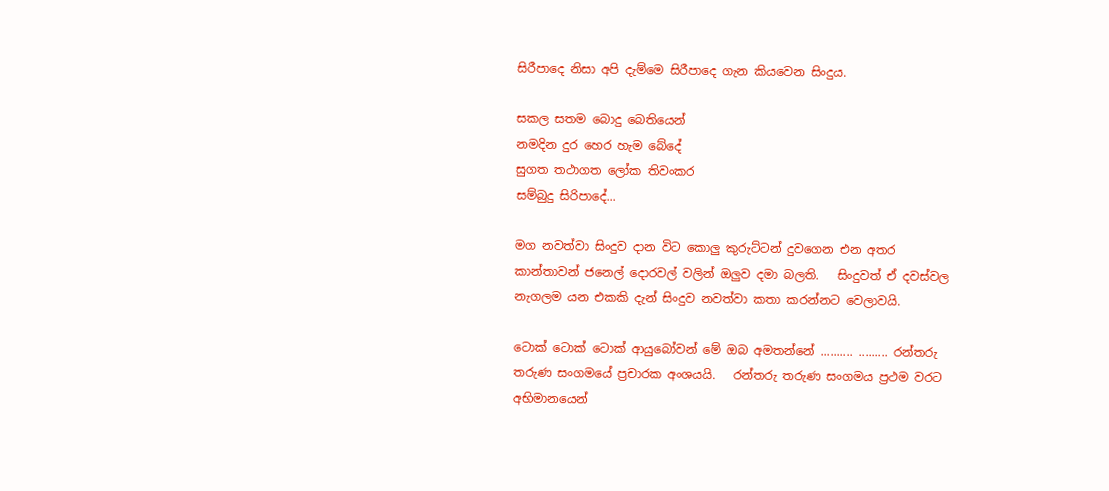සිරීපාදෙ නිසා අපි දැම්මෙ සිරීපාදෙ ගැන කියවෙන සිංදුය.

සකල සතම බොදු බෙතියෙන්
නමදින දුර හෙර හැම බේදේ
සුගත තථාගත ලෝක තිවංකර
සම්බුදු සිරිපාදේ...

මග නවත්වා සිංදුව දාන විට කොලු කුරුට්ටන් දුවගෙන එන අතර කාන්තාවන් ජනෙල් දොරවල් වලින් ඔලුව දමා බලති.   සිංදුවත් ඒ දවස්වල නැගලම යන එකකි දැන් සිංදුව නවත්වා කතා කරන්නට වෙලාවයි.

ටොක් ටොක් ටොක් ආයුබෝවන් මේ ඔබ අමතන්නේ .......... ......... රන්තරු තරුණ සංගමයේ ප්‍රචාරක අංශයයි.   රන්තරු තරුණ සංගමය ප්‍රථම වරට අභිමානයෙන්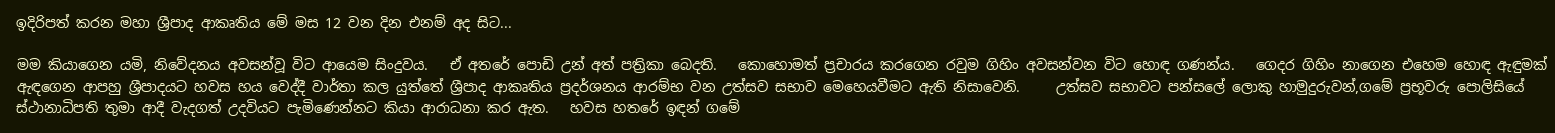ඉදිරිපත් කරන මහා ශ්‍රීපාද ආකෘතිය මේ මස 12 වන දින එනම් අද සිට...

මම කියාගෙන යමි, නිවේදනය අවසන්වූ විට ආයෙම සිංදුවය.   ඒ අතරේ පොඩි උන් අත් පත්‍රිකා බෙදති.   කොහොමත් ප්‍රචාරය කරගෙන රවුම ගිහිං අවසන්වන විට හොඳ ගණන්ය.   ගෙදර ගිහිං නාගෙන එහෙම හොඳ ඇඳුමක් ඇඳගෙන ආපහු ශ්‍රීපාදයට හවස හය වෙද්දී වාර්තා කල යුත්තේ ශ්‍රීපාද ආකෘතිය ප්‍රදර්ශනය ආරම්භ වන උත්සව සභාව මෙහෙයවීමට ඇති නිසාවෙනි.     උත්සව සභාවට පන්සලේ ලොකු හාමුදුරුවන්,ගමේ ප්‍රභූවරු පොලිසියේ ස්ථානාධිපති තුමා ආදී වැදගත් උදවියට පැමිණෙන්නට කියා ආරාධනා කර ඇත.   හවස හතරේ ඉඳන් ගමේ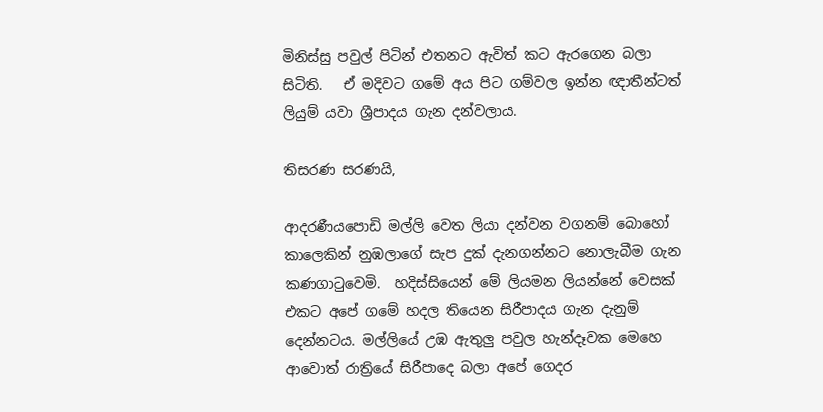මිනිස්සු පවුල් පිටින් එතනට ඇවිත් කට ඇරගෙන බලා සිටිති.   ඒ මදිවට ගමේ අය පිට ගම්වල ඉන්න ඥාතීන්ටත් ලියුම් යවා ශ්‍රීපාදය ගැන දන්වලාය.

තිසරණ සරණයි,

ආදරණීයපොඩි මල්ලි වෙත ලියා දන්වන වගනම් බොහෝ කාලෙකින් නුඹලාගේ සැප දුක් දැනගන්නට නොලැබීම ගැන කණගාටුවෙමි.  හදිස්සියෙන් මේ ලියමන ලියන්නේ වෙසක් එකට අපේ ගමේ හදල තියෙන සිරීපාදය ගැන දැනුම් දෙන්නටය. මල්ලියේ උඹ ඇතුලු පවුල හැන්දෑවක මෙහෙ ආවොත් රාත්‍රියේ සිරීපාදෙ බලා අපේ ගෙදර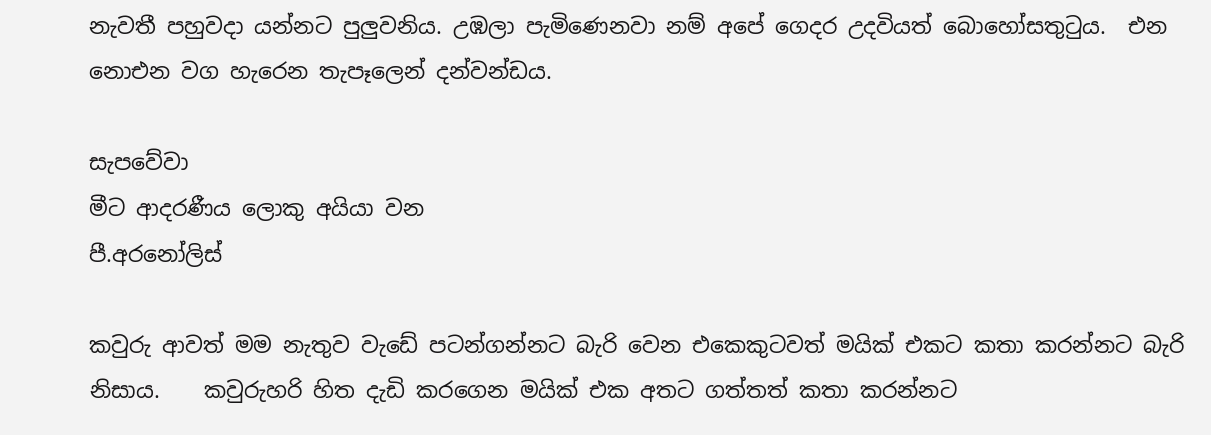නැවතී පහුවදා යන්නට පුලුවනිය. උඹලා පැමිණෙනවා නම් අපේ ගෙදර උදවියත් බොහෝසතුටුය.  එන නොඑන වග හැරෙන තැපෑලෙන් දන්වන්ඩය.

සැපවේවා
මීට ආදරණීය ලොකු අයියා වන
පී.අරනෝලිස්

කවුරු ආවත් මම නැතුව වැඩේ පටන්ගන්නට බැරි වෙන එකෙකුටවත් මයික් එකට කතා කරන්නට බැරි නිසාය.    කවුරුහරි හිත දැඩි කරගෙන මයික් එක අතට ගත්තත් කතා කරන්නට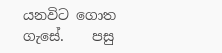යනවිට ගොත ගැසේ.    පසු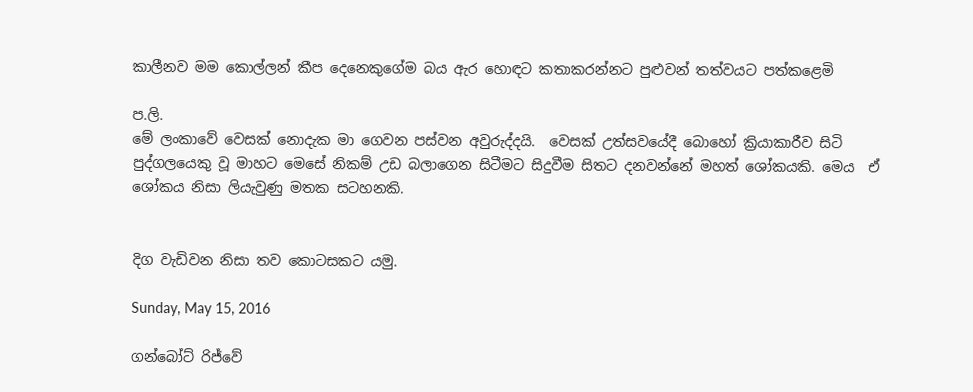කාලීනව මම කොල්ලන් කීප දෙනෙකුගේම බය ඇර හොඳට කතාකරන්නට පුළුවන් තත්වයට පත්කළෙමි

ප.ලි.
මේ ලංකාවේ වෙසක් නොදැක මා ගෙවන පස්වන අවුරුද්දයි.  වෙසක් උත්සවයේදී බොහෝ ක්‍රියාකාරීව සිටි පුද්ගලයෙකු වූ මාහට මෙසේ නිකම් උඩ බලාගෙන සිටීමට සිදුවීම සිතට දනවන්නේ මහත් ශෝකයකි. මෙය  ඒ ශෝකය නිසා ලියැවුණු මතක සටහනකි.


දිග වැඩිවන නිසා තව කොටසකට යමු.

Sunday, May 15, 2016

ගන්බෝට් රිජ්වේ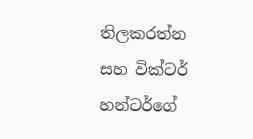තිලකරත්න සහ වික්ටර් හන්ටර්ගේ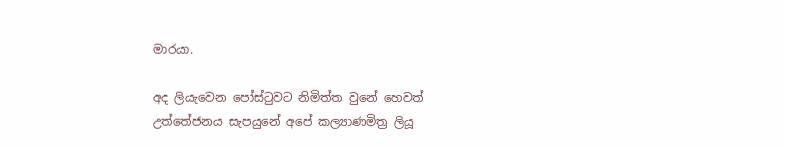මාරයා.

අද ලියැවෙන පෝස්ටුවට නිමිත්ත වුනේ හෙවත් උත්තේජනය සැපයුනේ අපේ කල්‍යාණමිත්‍ර ලියූ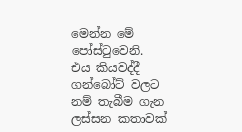මෙන්න මේ  පෝස්ටුවෙනි.    එය කියවද්දී ගන්බෝට් වලට නම් තැබීම ගැන ලස්සන කතාවක්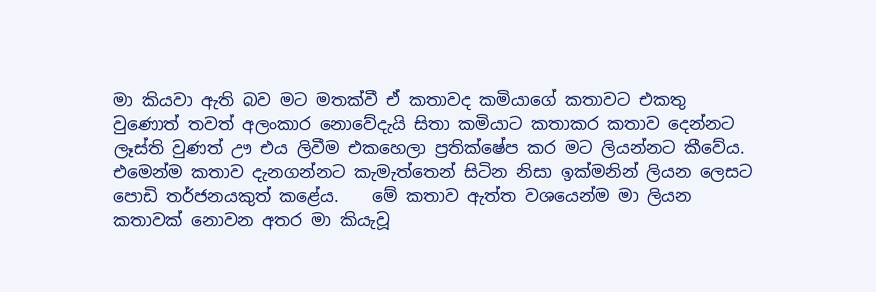මා කියවා ඇති බව මට මතක්වී ඒ කතාවද කමියාගේ කතාවට එකතු වුණොත් තවත් අලංකාර නොවේදැයි සිතා කමියාට කතාකර කතාව දෙන්නට ලෑස්ති වුණත් ඌ එය ලිවීම එකහෙලා ප්‍රතික්ෂේප කර මට ලියන්නට කීවේය.   එමෙන්ම කතාව දැනගන්නට කැමැත්තෙන් සිටින නිසා ඉක්මනින් ලියන ලෙසට පොඩි තර්ජනයකුත් කළේය.    මේ කතාව ඇත්ත වශයෙන්ම මා ලියන කතාවක් නොවන අතර මා කියැවූ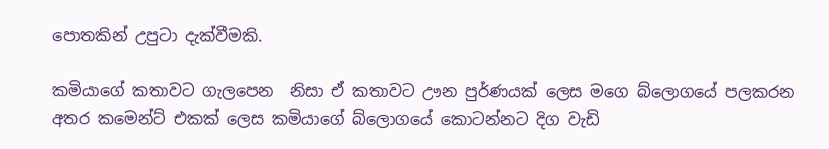පොතකින් උපුටා දැක්වීමකි.

කමියාගේ කතාවට ගැලපෙන  නිසා ඒ කතාවට ඌන පුර්ණයක් ලෙස මගෙ බ්ලොගයේ පලකරන අතර කමෙන්ට් එකක් ලෙස කමියාගේ බ්ලොගයේ කොටන්නට දිග වැඩි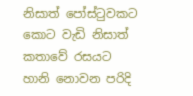නිසාත් පෝස්ටුවකට කොට වැඩි නිසාත් කතාවේ රසයට හානි නොවන පරිදි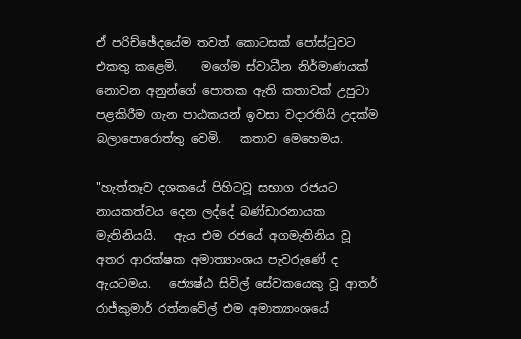ඒ පරිච්ඡේදයේම තවත් කොටසක් පෝස්ටුවට එකතු කළෙමි.    මගේම ස්වාධීන නිර්මාණයක් නොවන අනුන්ගේ පොතක ඇති කතාවක් උපුටා පළකිරීම ගැන පාඨකයන් ඉවසා වදාරතියි උදක්ම බලාපොරොත්තු වෙමි.   කතාව මෙහෙමය.

"හැත්තෑව දශකයේ පිහිටවූ සභාග රජයට නායකත්වය දෙන ලද්දේ බණ්ඩාරනායක මැතිනියයි.   ඇය එම රජයේ අගමැතිනිය වූ අතර ආරක්ෂක අමාත්‍යාංශය පැවරුණේ ද ඇයටමය.   ජ්‍යෙෂ්ඨ සිවිල් සේවකයෙකු වූ ආතර් රාජ්කුමාර් රත්නවේල් එම අමාත්‍යාංශයේ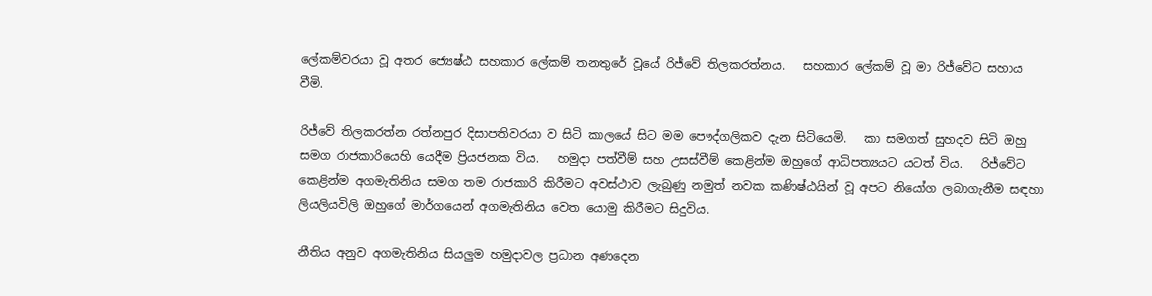ලේකම්වරයා වූ අතර ජ්‍යෙෂ්ඨ සහකාර ලේකම් තනතුරේ වූයේ රිජ්වේ තිලකරත්නය.   සහකාර ලේකම් වූ මා රිජ්වේට සහාය වීමි.

රිජ්වේ තිලකරත්න රත්නපුර දිසාපතිවරයා ව සිටි කාලයේ සිට මම පෞද්ගලිකව දැන සිටියෙමි.   කා සමගත් සුහදව සිටි ඔහු සමග රාජකාරියෙහි යෙදීම ප්‍රියජනක විය.   හමුදා පත්වීම් සහ උසස්වීම් කෙළින්ම ඔහුගේ ආධිපත්‍යයට යටත් විය.   රිජ්වේට කෙළින්ම අගමැතිනිය සමග තම රාජකාරි කිරීමට අවස්ථාව ලැබුණු නමුත් නවක කණිෂ්ඨයින් වූ අපට නියෝග ලබාගැනීම සඳහා ලියලියවිලි ඔහුගේ මාර්ගයෙන් අගමැතිනිය වෙත යොමු කිරීමට සිදුවිය.

නීතිය අනුව අගමැතිනිය සියලුම හමුදාවල ප්‍රධාන අණදෙන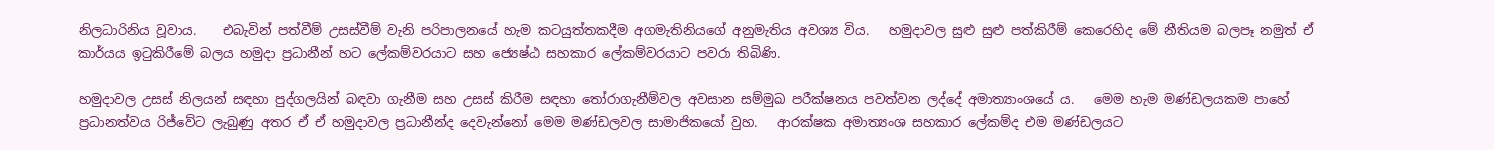නිලධාරිනිය වූවාය.    එබැවින් පත්වීම් උසස්වීම් වැනි පරිපාලනයේ හැම කටයුත්තකදීම අගමැතිනියගේ අනුමැතිය අවශ්‍ය විය.   හමුදාවල සුළු සුළු පත්කිරීම් කෙරෙහිද මේ නීතියම බලපෑ නමුත් ඒ කාර්යය ඉටුකිරීමේ බලය හමුදා ප්‍රධානීන් හට ලේකම්වරයාට සහ ජ්‍යෙෂ්ඨ සහකාර ලේකම්වරයාට පවරා තිබිණි.

හමුදාවල උසස් නිලයන් සඳහා පුද්ගලයින් බඳවා ගැනීම සහ උසස් කිරීම සඳහා තෝරාගැනීම්වල අවසාන සම්මුඛ පරීක්ෂනය පවත්වන ලද්දේ අමාත්‍යාංශයේ ය.   මෙම හැම මණ්ඩලයකම පාහේ ප්‍රධානත්වය රිජ්වේට ලැබුණු අතර ඒ ඒ හමුදාවල ප්‍රධානීන්ද දෙවැන්නෝ මෙම මණ්ඩලවල සාමාජිකයෝ වුහ.   ආරක්ෂක අමාත්‍යංශ සහකාර ලේකම්ද එම මණ්ඩලයට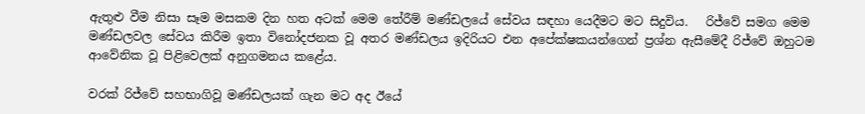ඇතුළු වීම නිසා සෑම මසකම දින හත අටක් මෙම තේරීම් මණ්ඩලයේ සේවය සඳහා යෙදීමට මට සිදුවිය.   රිජ්වේ සමග මෙම මණ්ඩලවල සේවය කිරීම ඉතා විනෝදජනක වූ අතර මණ්ඩලය ඉදිරියට එන අපේක්ෂකයන්ගෙන් ප්‍රශ්න ඇසීමේදී රිජ්වේ ඔහුටම ආවේනික වූ පිළිවෙලක් අනුගමනය කළේය.

වරක් රිජ්වේ සහභාගිවූ මණ්ඩලයක් ගැන මට අද ඊයේ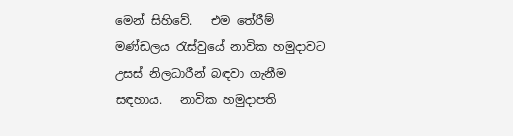මෙන් සිහිවේ.   එම තේරීම් මණ්ඩලය රැස්වුයේ නාවික හමුදාවට උසස් නිලධාරීන් බඳවා ගැනීම සඳහාය.   නාවික හමුදාපති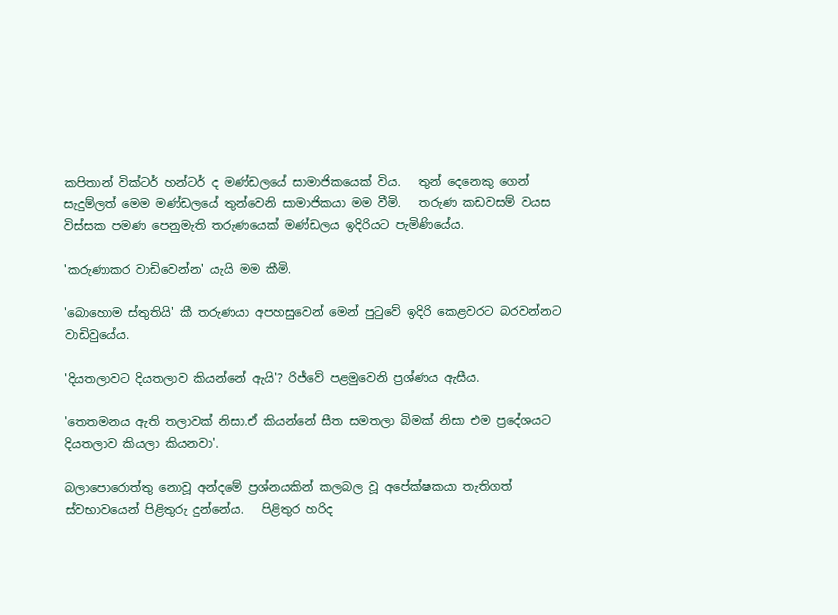කපිතාන් වික්ටර් හන්ටර් ද මණ්ඩලයේ සාමාජිකයෙක් විය.   තුන් දෙනෙකු ගෙන් සැදුම්ලත් මෙම මණ්ඩලයේ තුන්වෙනි සාමාජිකයා මම වීමි.   තරුණ කඩවසම් වයස විස්සක පමණ පෙනුමැති තරුණයෙක් මණ්ඩලය ඉදිරියට පැමිණියේය.

'කරුණාකර වාඩිවෙන්න' යැයි මම කීමි.

'බොහොම ස්තුතියි' කී තරුණයා අපහසුවෙන් මෙන් පුටුවේ ඉදිරි කෙළවරට බරවන්නට වාඩිවුයේය.

'දියතලාවට දියතලාව කියන්නේ ඇයි'? රිජ්වේ පළමුවෙනි ප්‍රශ්ණය ඇසීය.

'තෙතමනය ඇති තලාවක් නිසා.ඒ කියන්නේ සීත සමතලා බිමක් නිසා එම ප්‍රදේශයට දියතලාව කියලා කියනවා'.

බලාපොරොත්තු නොවූ අන්දමේ ප්‍රශ්නයකින් කලබල වූ අපේක්ෂකයා තැතිගත් ස්වභාවයෙන් පිළිතුරු දුන්නේය.   පිළිතුර හරිද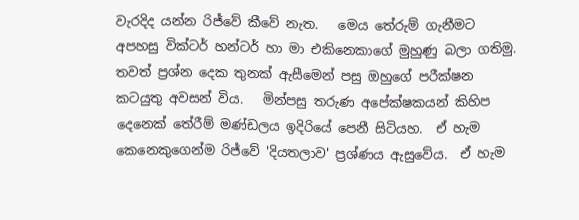වැරදිද යන්න රිජ්වේ කීවේ නැත.   මෙය තේරුම් ගැනීමට අපහසු වික්ටර් හන්ටර් හා මා එකිනෙකාගේ මුහුණු බලා ගතිමු.   තවත් ප්‍රශ්න දෙක තුනක් ඇසීමෙන් පසු ඔහුගේ පරීක්ෂන කටයුතු අවසන් විය.   මින්පසු තරුණ අපේක්ෂකයන් කිහිප දෙනෙක් තේරීම් මණ්ඩලය ඉදිරියේ පෙනී සිටියහ.  ඒ හැම කෙනෙකුගෙන්ම රිජ්වේ 'දියතලාව' ප්‍රශ්ණය ඇසුවේය.  ඒ හැම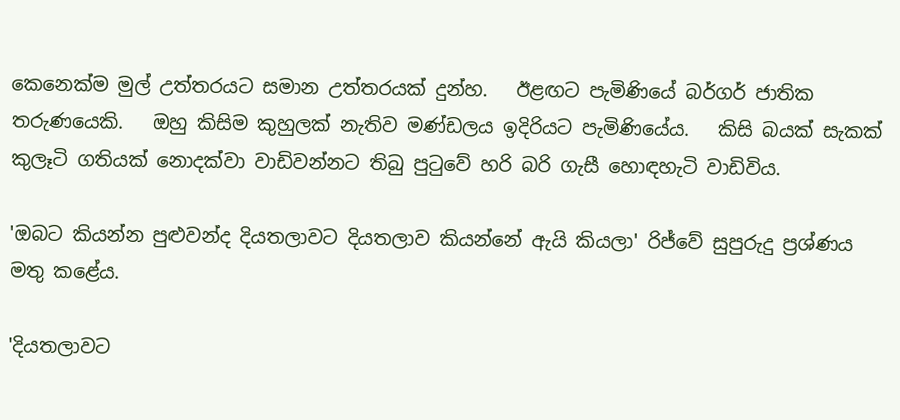කෙනෙක්ම මුල් උත්තරයට සමාන උත්තරයක් දුන්හ.   ඊළඟට පැමිණියේ බර්ගර් ජාතික තරුණයෙකි.   ඔහු කිසිම කුහුලක් නැතිව මණ්ඩලය ඉදිරියට පැමිණියේය.   කිසි බයක් සැකක් කුලෑටි ගතියක් නොදක්වා වාඩිවන්නට තිබු පුටුවේ හරි බරි ගැසී හොඳහැටි වාඩිවිය.

'ඔබට කියන්න පුළුවන්ද දියතලාවට දියතලාව කියන්නේ ඇයි කියලා' රිජ්වේ සුපුරුදු ප්‍රශ්ණය මතු කළේය.

'දියතලාවට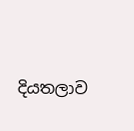දියතලාව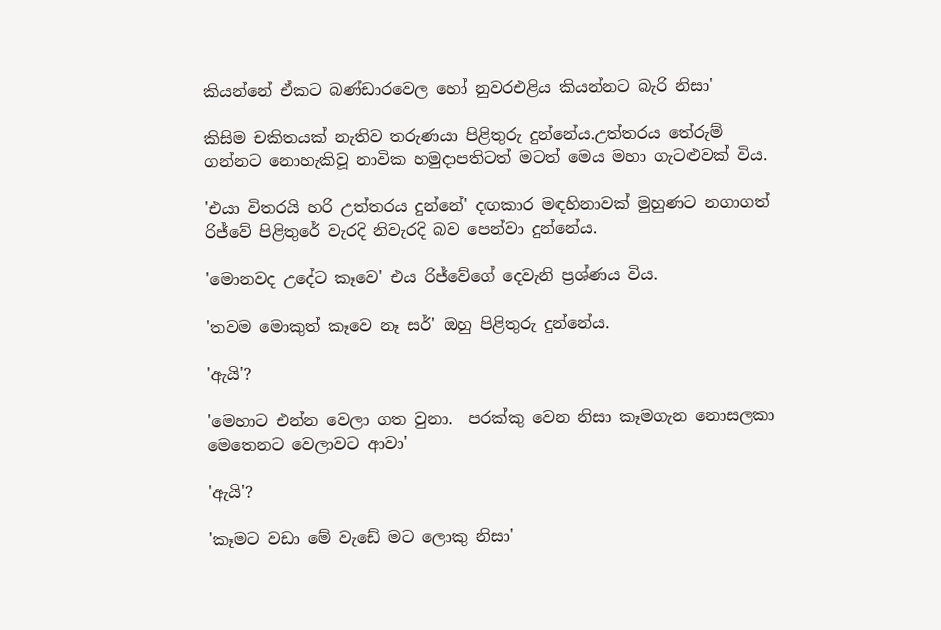කියන්නේ ඒකට බණ්ඩාරවෙල හෝ නුවරඑළිය කියන්නට බැරි නිසා'

කිසිම චකිතයක් නැතිව තරුණයා පිළිතුරු දුන්නේය.උත්තරය තේරුම් ගන්නට නොහැකිවූ නාවික හමුදාපතිටත් මටත් මෙය මහා ගැටළුවක් විය.

'එයා විතරයි හරි උත්තරය දුන්නේ' දඟකාර මඳහිනාවක් මුහුණට නගාගත් රිජ්වේ පිළිතුරේ වැරදි නිවැරදි බව පෙන්වා දුන්නේය.

'මොනවද උදේට කෑවෙ' එය රිජ්වේගේ දෙවැනි ප්‍රශ්ණය විය.

'තවම මොකුත් කෑවෙ නෑ සර්' ඔහු පිළිතුරු දුන්නේය.

'ඇයි'?

'මෙහාට එන්න වෙලා ගත වුනා.  පරක්කු වෙන නිසා කෑමගැන නොසලකා මෙතෙනට වෙලාවට ආවා'

'ඇයි'?

'කෑමට වඩා මේ වැඩේ මට ලොකු නිසා'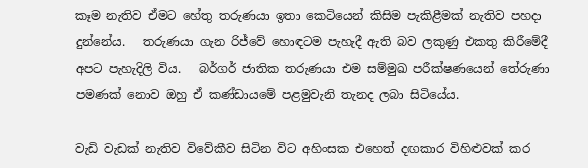කෑම නැතිව ඒමට හේතු තරුණයා ඉතා කෙටියෙන් කිසිම පැකිළීමක් නැතිව පහදා දුන්නේය.   තරුණයා ගැන රිජ්වේ හොඳටම පැහැදී ඇති බව ලකුණු එකතු කිරීමේදී අපට පැහැදිලි විය.   බර්ගර් ජාතික තරුණයා එම සම්මුඛ පරීක්ෂණයෙන් තේරුණා පමණක් නොව ඔහු ඒ කණ්ඩායමේ පළමුවැනි තැනද ලබා සිටියේය.

වැඩි වැඩක් නැතිව විවේකීව සිටින විට අහිංසක එහෙත් දඟකාර විහිළුවක් කර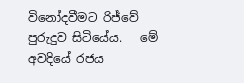විනෝදවීමට රිජ්වේ පුරුදුව සිටියේය.   මේ අවදියේ රජය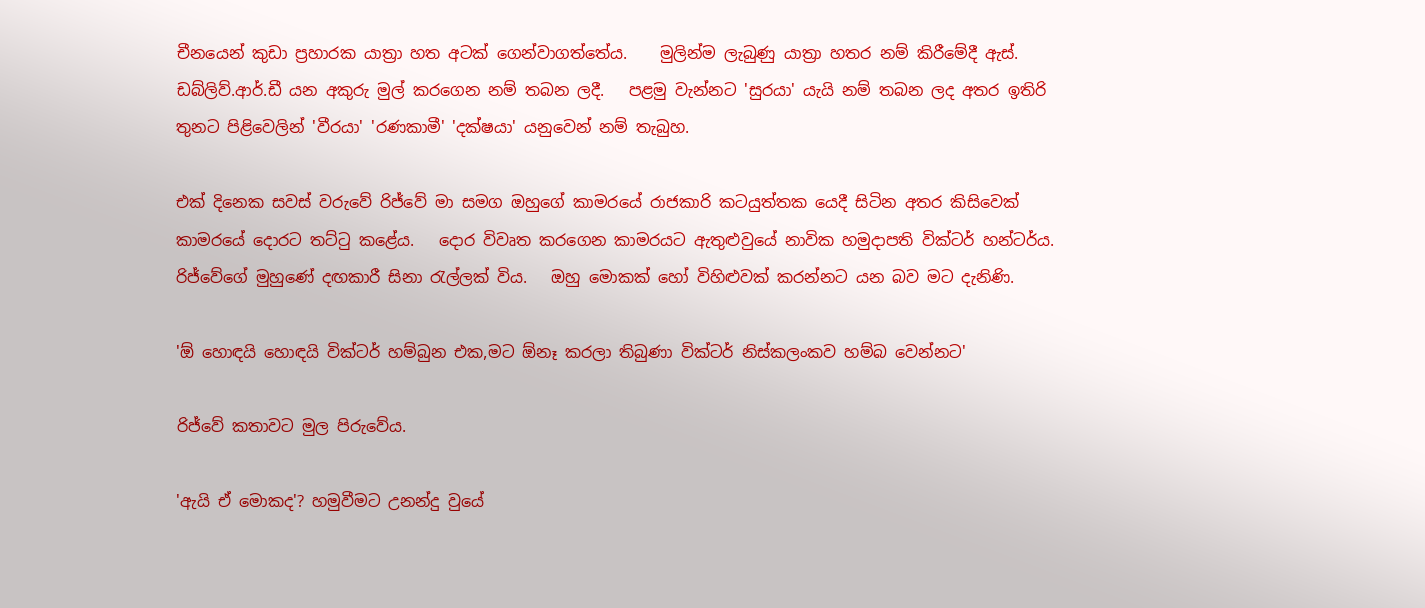චීනයෙන් කුඩා ප්‍රහාරක යාත්‍රා හත අටක් ගෙන්වාගත්තේය.    මුලින්ම ලැබුණු යාත්‍රා හතර නම් කිරීමේදී ඇස්. ඩබ්ලිව්.ආර්.ඩී යන අකුරු මුල් කරගෙන නම් තබන ලදී.   පළමු වැන්නට 'සුරයා' යැයි නම් තබන ලද අතර ඉතිරි තුනට පිළිවෙලින් 'වීරයා' 'රණකාමී' 'දක්ෂයා' යනුවෙන් නම් තැබුහ.

එක් දිනෙක සවස් වරුවේ රිජ්වේ මා සමග ඔහුගේ කාමරයේ රාජකාරි කටයුත්තක යෙදී සිටින අතර කිසිවෙක් කාමරයේ දොරට තට්ටු කළේය.   දොර විවෘත කරගෙන කාමරයට ඇතුළුවුයේ නාවික හමුදාපති වික්ටර් හන්ටර්ය.   රිජ්වේගේ මුහුණේ දඟකාරී සිනා රැල්ලක් විය.   ඔහු මොකක් හෝ විහිළුවක් කරන්නට යන බව මට දැනිණි.

'ඕ හොඳයි හොඳයි වික්ටර් හම්බුන එක,මට ඕනෑ කරලා තිබුණා වික්ටර් නිස්කලංකව හම්බ වෙන්නට'

රිජ්වේ කතාවට මුල පිරුවේය.

'ඇයි ඒ මොකද'? හමුවීමට උනන්දු වුයේ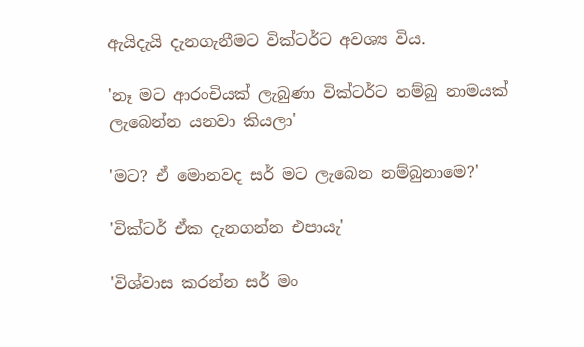ඇයිදැයි දැනගැනීමට වික්ටර්ට අවශ්‍ය විය.

'නෑ මට ආරංචියක් ලැබුණා වික්ටර්ට නම්බු නාමයක් ලැබෙන්න යනවා කියලා'

'මට? ඒ මොනවද සර් මට ලැබෙන නම්බුනාමෙ?'

'වික්ටර් ඒක දැනගන්න එපායැ'

'විශ්වාස කරන්න සර් මං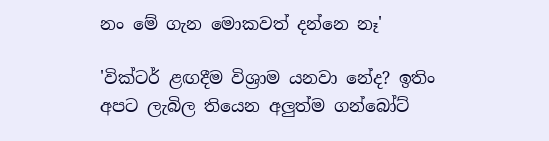නං මේ ගැන මොකවත් දන්නෙ නෑ'

'වික්ටර් ළඟදීම විශ්‍රාම යනවා නේද? ඉතිං අපට ලැබිල තියෙන අලුත්ම ගන්බෝට්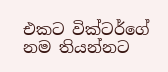එකට වික්ටර්ගේ නම තියන්නට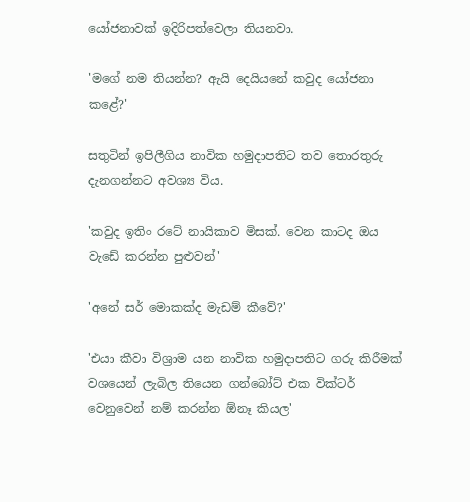යෝජනාවක් ඉදිරිපත්වෙලා තියනවා.

'මගේ නම තියන්න? ඇයි දෙයියනේ කවුද යෝජනා කළේ?'

සතුටින් ඉපිලීගිය නාවික හමුදාපතිට තව තොරතුරු දැනගන්නට අවශ්‍ය විය.

'කවුද ඉතිං රටේ නායිකාව මිසක්. වෙන කාටද ඔය වැඩේ කරන්න පුළුවන්'

'අනේ සර් මොකක්ද මැඩම් කීවේ?'

'එයා කීවා විශ්‍රාම යන නාවික හමුදාපතිට ගරු කිරීමක් වශයෙන් ලැබිල තියෙන ගන්බෝට් එක වික්ටර් වෙනුවෙන් නම් කරන්න ඕනෑ කියල'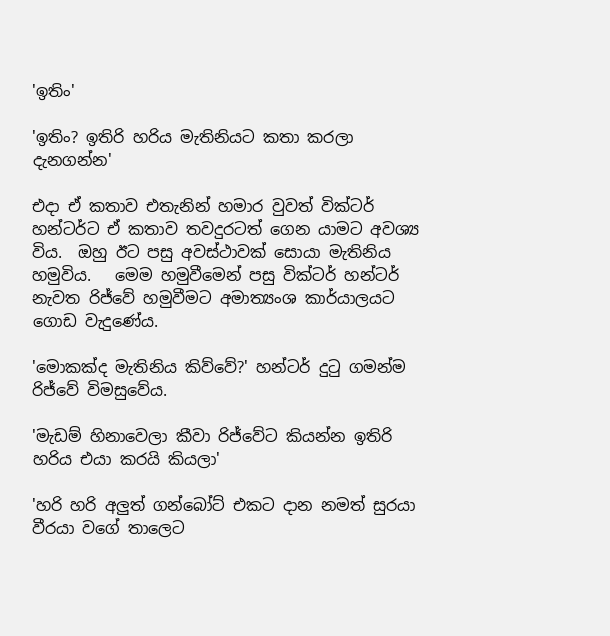'ඉතිං'

'ඉතිං? ඉතිරි හරිය මැතිනියට කතා කරලා දැනගන්න'

එදා ඒ කතාව එතැනින් හමාර වුවත් වික්ටර් හන්ටර්ට ඒ කතාව තවදුරටත් ගෙන යාමට අවශ්‍ය විය.  ඔහු ඊට පසු අවස්ථාවක් සොයා මැතිනිය හමුවිය.   මෙම හමුවීමෙන් පසු වික්ටර් හන්ටර් නැවත රිජ්වේ හමුවීමට අමාත්‍යංශ කාර්යාලයට ගොඩ වැදුණේය.

'මොකක්ද මැතිනිය කිව්වේ?' හන්ටර් දුටු ගමන්ම රිජ්වේ විමසුවේය.

'මැඩම් හිනාවෙලා කීවා රිජ්වේට කියන්න ඉතිරි හරිය එයා කරයි කියලා'

'හරි හරි අලුත් ගන්බෝට් එකට දාන නමත් සුරයා වීරයා වගේ තාලෙට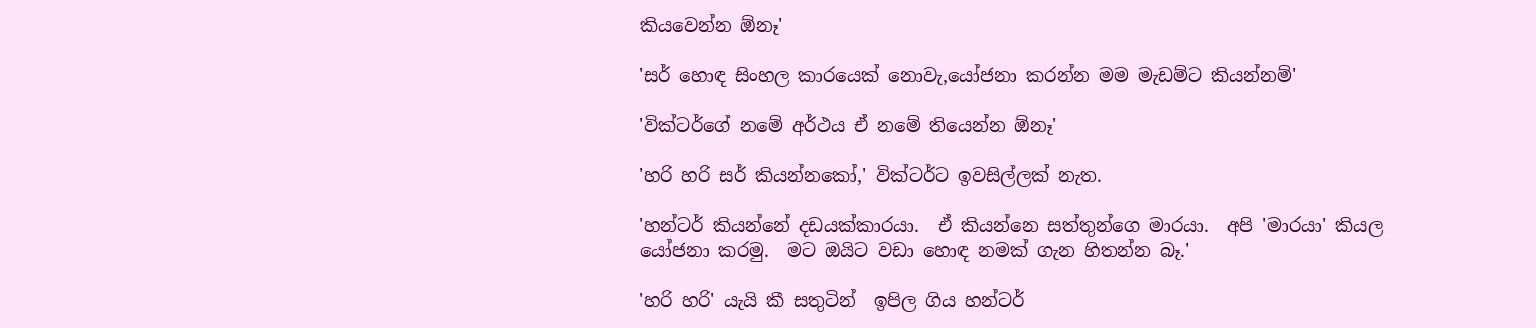කියවෙන්න ඕනෑ'

'සර් හොඳ සිංහල කාරයෙක් නොවැ,යෝජනා කරන්න මම මැඩම්ට කියන්නම්'

'වික්ටර්ගේ නමේ අර්ථය ඒ නමේ තියෙන්න ඕනෑ'

'හරි හරි සර් කියන්නකෝ,' වික්ටර්ට ඉවසිල්ලක් නැත.

'හන්ටර් කියන්නේ දඩයක්කාරයා.  ඒ කියන්නෙ සත්තුන්ගෙ මාරයා.  අපි 'මාරයා' කියල යෝජනා කරමු.  මට ඔයිට වඩා හොඳ නමක් ගැන හිතන්න බෑ.'

'හරි හරි' යැයි කී සතුටින්  ඉපිල ගිය හන්ටර්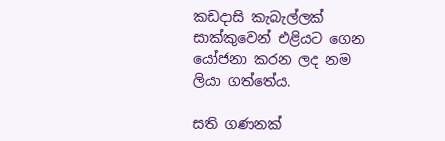කඩදාසි කැබැල්ලක් සාක්කුවෙන් එළියට ගෙන යෝජනා කරන ලද නම ලියා ගත්තේය.

සති ගණනක්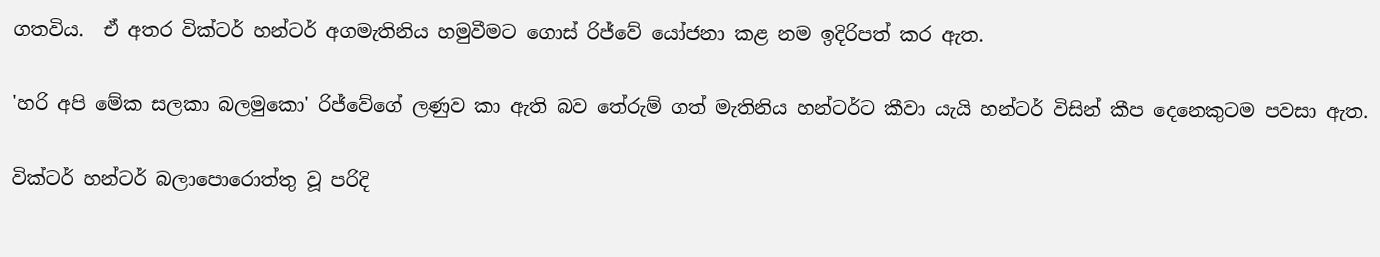ගතවිය.  ඒ අතර වික්ටර් හන්ටර් අගමැතිනිය හමුවීමට ගොස් රිජ්වේ යෝජනා කළ නම ඉදිරිපත් කර ඇත.

'හරි අපි මේක සලකා බලමුකො' රිජ්වේගේ ලණුව කා ඇති බව තේරුම් ගත් මැතිනිය හන්ටර්ට කීවා යැයි හන්ටර් විසින් කීප දෙනෙකුටම පවසා ඇත.

වික්ටර් හන්ටර් බලාපොරොත්තු වූ පරිදි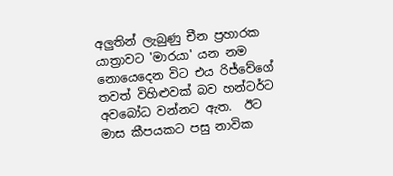අලුතින් ලැබුණු චීන ප්‍රහාරක යාත්‍රාවට 'මාරයා' යන නම නොයෙදෙන විට එය රිජ්වේගේ තවත් විහිළුවක් බව හන්ටර්ට අවබෝධ වන්නට ඇත.  ඊට මාස කීපයකට පසු නාවික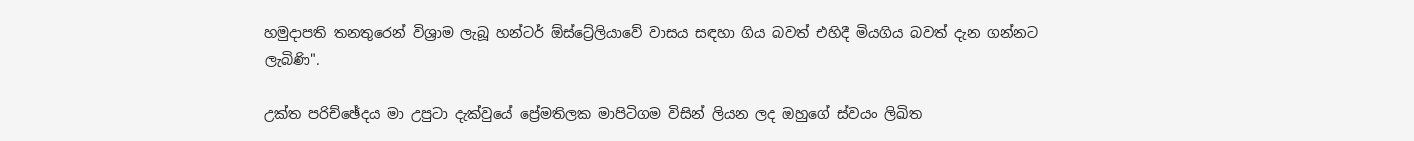හමුදාපති තනතුරෙන් විශ්‍රාම ලැබූ හන්ටර් ඕස්ට්‍රේලියාවේ වාසය සඳහා ගිය බවත් එහිදී මියගිය බවත් දැන ගන්නට ලැබිණි".

උක්ත පරිච්ඡේදය මා උපුටා දැක්වුයේ ප්‍රේමතිලක මාපිටිගම විසින් ලියන ලද ඔහුගේ ස්වයං ලිඛිත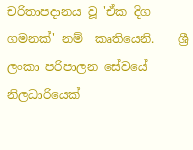චරිතාපදානය වූ 'ඒක දිග ගමනක්' නම්  කෘතියෙනි.    ශ්‍රී ලංකා පරිපාලන සේවයේ නිලධාරියෙක්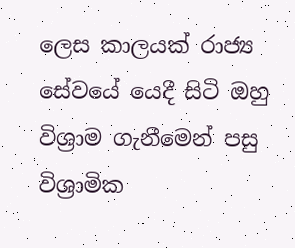ලෙස කාලයක් රාජ්‍ය සේවයේ යෙදී සිටි ඔහු විශ්‍රාම ගැනීමෙන් පසු විශ්‍රාමික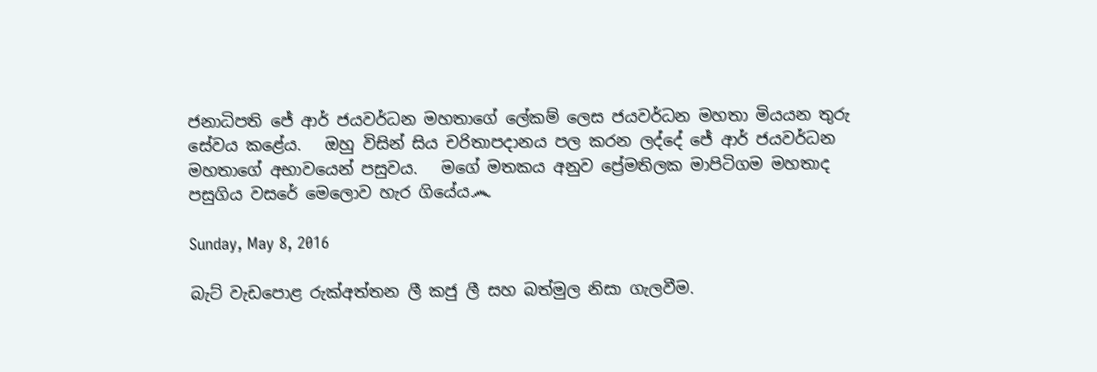ජනාධිපති ජේ ආර් ජයවර්ධන මහතාගේ ලේකම් ලෙස ජයවර්ධන මහතා මියයන තුරු සේවය කළේය.   ඔහු විසින් සිය චරිතාපදානය පල කරන ලද්දේ ජේ ආර් ජයවර්ධන මහතාගේ අභාවයෙන් පසුවය.   මගේ මතකය අනුව ප්‍රේමතිලක මාපිටිගම මහතාද පසුගිය වසරේ මෙලොව හැර ගියේය෴

Sunday, May 8, 2016

බැට් වැඩපොළ රුක්අත්තන ලී කජු ලී සහ බත්මුල නිසා ගැලවීම.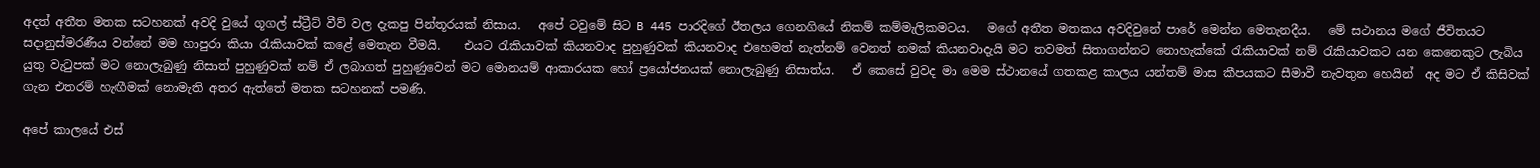අදත් අතීත මතක සටහනක් අවදි වුයේ ගූගල් ස්ට්‍රීට් වීව් වල දැකපු පින්තූරයක් නිසාය.   අපේ ටවුමේ සිට B 445 පාරදිගේ ඊතලය ගෙනගියේ නිකම් කම්මැලිකමටය.   මගේ අතීත මතකය අවදිවුනේ පාරේ මෙන්න මෙතැනදීය.   මේ සථානය මගේ ජීවිතයට සදානුස්මරණීය වන්නේ මම හාපුරා කියා රැකියාවක් කළේ මෙතැන වීමයි.    එයට රැකියාවක් කියනවාද පුහුණුවක් කියනවාද එහෙමත් නැත්නම් වෙනත් නමක් කියනවාදැයි මට තවමත් සිතාගන්නට නොහැක්කේ රැකියාවක් නම් රැකියාවකට යන කෙනෙකුට ලැබිය යුතු වැටුපක් මට නොලැබුණු නිසාත් පුහුණුවක් නම් ඒ ලබාගත් පුහුණුවෙන් මට මොනයම් ආකාරයක හෝ ප්‍රයෝජනයක් නොලැබුණු නිසාත්ය.   ඒ කෙසේ වුවද මා මෙම ස්ථානයේ ගතකළ කාලය යන්තම් මාස කීපයකට සීමාවී නැවතුන හෙයින්  අද මට ඒ කිසිවක් ගැන එතරම් හැඟීමක් නොමැති අතර ඇත්තේ මතක සටහනක් පමණි.

අපේ කාලයේ එස්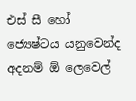එස් සී හෝ ජ්‍යෙෂ්ටය යනුවෙන්ද අදනම් ඕ ලෙවෙල්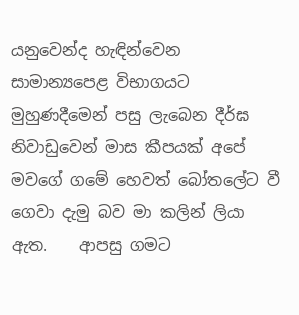යනුවෙන්ද හැඳින්වෙන සාමාන්‍යපෙළ විභාගයට මුහුණදීමෙන් පසු ලැබෙන දීර්ඝ නිවාඩුවෙන් මාස කීපයක් අපේ මවගේ ගමේ හෙවත් බෝතලේට වී ගෙවා දැමු බව මා කලින් ලියා ඇත.    ආපසු ගමට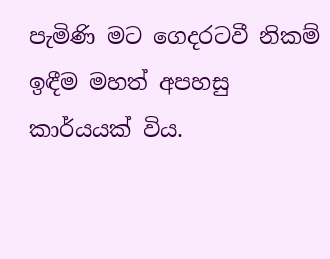පැමිණි මට ගෙදරටවී නිකම් ඉඳීම මහත් අපහසු කාර්යයක් විය.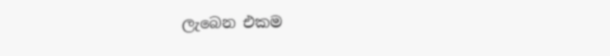ලැබෙන එකම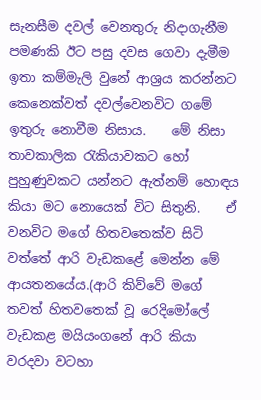සැනසීම දවල් වෙනතුරු නිදාගැනීම පමණකි ඊට පසු දවස ගෙවා දැමීම ඉතා කම්මැලි වුනේ ආශ්‍රය කරන්නට කෙනෙක්වත් දවල්වෙනවිට ගමේ ඉතුරු නොවීම නිසාය.    මේ නිසා තාවකාලික රැකියාවකට හෝ පුහුණුවකට යන්නට ඇත්නම් හොඳය කියා මට නොයෙක් විට සිතුනි.    ඒ වනවිට මගේ හිතවතෙක්ව සිටි වත්තේ ආරි වැඩකළේ මෙන්න මේ ආයතනයේය.(ආරි කිව්වේ මගේ තවත් හිතවතෙක් වූ රෙදිමෝලේ වැඩකළ මයියංගනේ ආරි කියා වරදවා වටහා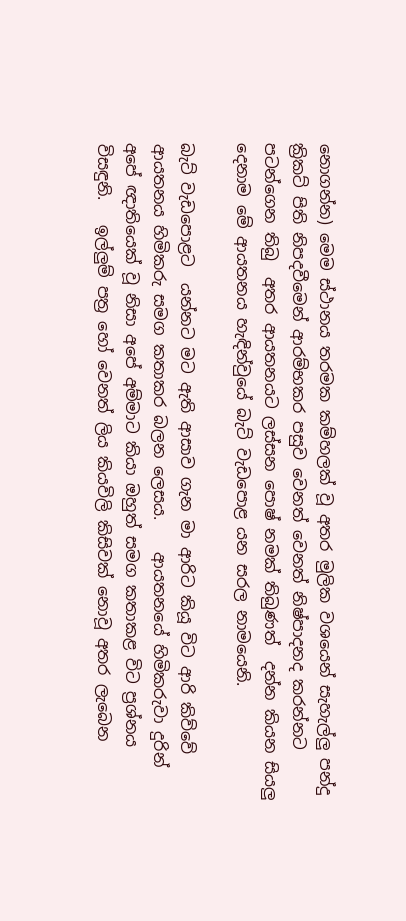නොගන්න) මෙම ස්ථානය තරමක කම්හලක් වූ අතර මුලික වශයෙන් සැහැල්ලු පන්දු ක්‍රිකට් පිති නිපදවීමෙන් ආරම්භකර පසුව වෙනත් වෙනත් නිෂ්පාදනද කරන්නට පටන්ගෙන තිබු  අතර ආයතනයට ලස්සන පොෂ් නමක් තිබුණත්  දන්න කියන සියලු දෙනාම මේ ආයතනය හැඳින්වුයේ බැට් වැඩපොළ යන සරල නාමයෙනි.

බැට් වැඩපොළට  යන්නට මට ඇති ආසාව ගැන මා ආරිට කියූ විට ආරි කිව්වේ ආයතනය හිමිකරු සමග කතාකර බලන ලෙසය.    ආයතනයේ හිමිකරුවා දුරින් අපේ ඥාතියෙක් වූ නිසා අපේ අම්මාට කියා ඔහුත් සමග කතාකළ විට ප්‍රශ්නය විසඳුනි.   ඉල්ලුම් පත්‍ර හෝ වෙනත් ලිය කියවිලි කිසිවක් නොවූ අතර ලැබෙන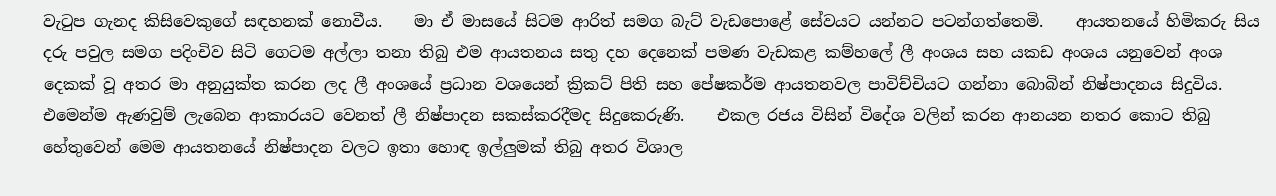වැටුප ගැනද කිසිවෙකුගේ සඳහනක් නොවීය.    මා ඒ මාසයේ සිටම ආරිත් සමග බැට් වැඩපොළේ සේවයට යන්නට පටන්ගත්තෙමි.    ආයතනයේ හිමිකරු සිය දරු පවුල සමග පදිංචිව සිටි ගෙටම අල්ලා තනා තිබු එම ආයතනය සතු දහ දෙනෙක් පමණ වැඩකළ කම්හලේ ලී අංශය සහ යකඩ අංශය යනුවෙන් අංශ දෙකක් වූ අතර මා අනුයුක්ත කරන ලද ලී අංශයේ ප්‍රධාන වශයෙන් ක්‍රිකට් පිති සහ පේෂකර්ම ආයතනවල පාවිච්චියට ගන්නා බොබින් නිෂ්පාදනය සිදුවිය.    එමෙන්ම ඇණවුම් ලැබෙන ආකාරයට වෙනත් ලී නිෂ්පාදන සකස්කරදීමද සිදුකෙරුණි.    එකල රජය විසින් විදේශ වලින් කරන ආනයන නතර කොට තිබු හේතුවෙන් මෙම ආයතනයේ නිෂ්පාදන වලට ඉතා හොඳ ඉල්ලුමක් තිබු අතර විශාල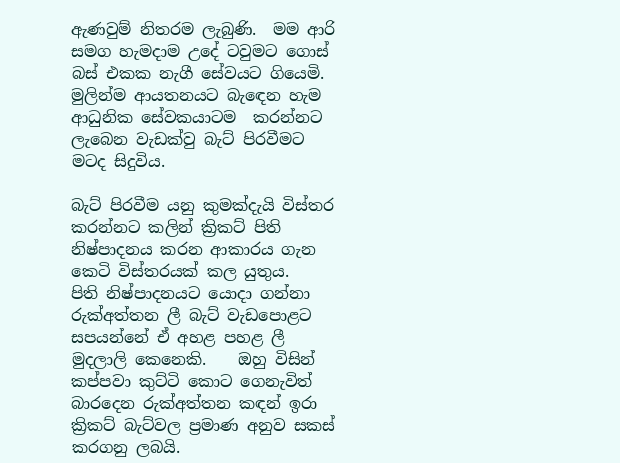ඇණවුම් නිතරම ලැබුණි.  මම ආරි සමග හැමදාම උදේ ටවුමට ගොස් බස් එකක නැගී සේවයට ගියෙමි.    මුලින්ම ආයතනයට බැඳෙන හැම ආධුනික සේවකයාටම  කරන්නට ලැබෙන වැඩක්වු බැට් පිරවීමට මටද සිදුවිය.

බැට් පිරවීම යනු කුමක්දැයි විස්තර කරන්නට කලින් ක්‍රිකට් පිති නිෂ්පාදනය කරන ආකාරය ගැන කෙටි විස්තරයක් කල යුතුය.    පිති නිෂ්පාදනයට යොදා ගන්නා රුක්අත්තන ලී බැට් වැඩපොළට සපයන්නේ ඒ අහළ පහළ ලී මුදලාලි කෙනෙකි.    ඔහු විසින් කප්පවා කුට්ටි කොට ගෙනැවිත් බාරදෙන රුක්අත්තන කඳන් ඉරා ක්‍රිකට් බැට්වල ප්‍රමාණ අනුව සකස් කරගනු ලබයි.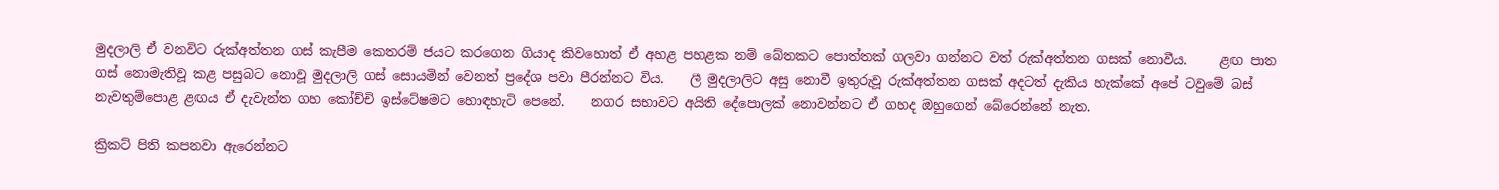මුදලාලි ඒ වනවිට රුක්අත්තන ගස් කැපීම කෙතරම් ජයට කරගෙන ගියාද කිවහොත් ඒ අහළ පහළක නම් බේතකට පොත්තක් ගලවා ගන්නට වත් රුක්අත්තන ගසක් නොවීය.     ළඟ පාත ගස් නොමැතිවූ කළ පසුබට නොවූ මුදලාලි ගස් සොයමින් වෙනත් ප්‍රදේශ පවා පීරන්නට විය.    ලී මුදලාලිට අසු නොවී ඉතුරුවූ රුක්අත්තන ගසක් අදටත් දැකිය හැක්කේ අපේ ටවුමේ බස් නැවතුම්පොළ ළඟය ඒ දැවැන්ත ගහ කෝච්චි ඉස්ටේෂමට හොඳහැටි පෙනේ.    නගර සභාවට අයිති දේපොලක් නොවන්නට ඒ ගහද ඔහුගෙන් බේරෙන්නේ නැත.

ක්‍රිකට් පිති කපනවා ඇරෙන්නට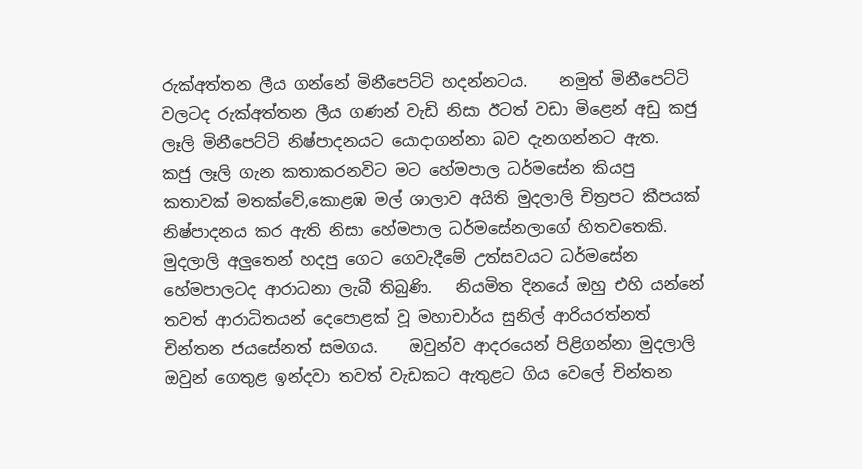රුක්අත්තන ලීය ගන්නේ මිනීපෙට්ටි හදන්නටය.    නමුත් මිනීපෙට්ටි වලටද රුක්අත්තන ලීය ගණන් වැඩි නිසා ඊටත් වඩා මිළෙන් අඩු කජු ලෑලි මිනීපෙට්ටි නිෂ්පාදනයට යොදාගන්නා බව දැනගන්නට ඇත.    කජු ලෑලි ගැන කතාකරනවිට මට හේමපාල ධර්මසේන කියපු කතාවක් මතක්වේ,කොළඹ මල් ශාලාව අයිති මුදලාලි චිත්‍රපට කීපයක් නිෂ්පාදනය කර ඇති නිසා හේමපාල ධර්මසේනලාගේ හිතවතෙකි.   මුදලාලි අලුතෙන් හදපු ගෙට ගෙවැදීමේ උත්සවයට ධර්මසේන හේමපාලටද ආරාධනා ලැබී තිබුණි.   නියමිත දිනයේ ඔහු එහි යන්නේ තවත් ආරාධිතයන් දෙපොළක් වූ මහාචාර්ය සුනිල් ආරියරත්නත් චින්තන ජයසේනත් සමගය.    ඔවුන්ව ආදරයෙන් පිළිගන්නා මුදලාලි ඔවුන් ගෙතුළ ඉන්දවා තවත් වැඩකට ඇතුළට ගිය වෙලේ චින්තන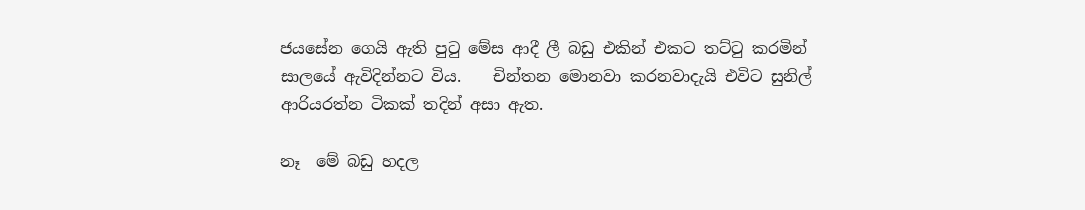ජයසේන ගෙයි ඇති පුටු මේස ආදී ලී බඩු එකින් එකට තට්ටු කරමින් සාලයේ ඇවිදින්නට විය.    චින්තන මොනවා කරනවාදැයි එවිට සුනිල් ආරියරත්න ටිකක් තදින් අසා ඇත.

නෑ  මේ බඩු හදල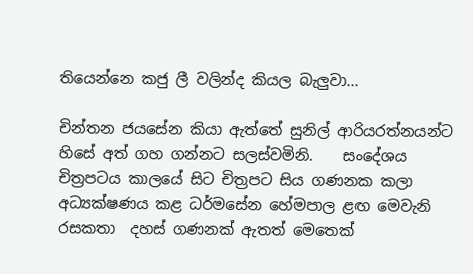තියෙන්නෙ කජු ලී වලින්ද කියල බැලුවා...

චින්තන ජයසේන කියා ඇත්තේ සුනිල් ආරියරත්නයන්ට හිසේ අත් ගහ ගන්නට සලස්වමිනි.    සංදේශය චිත්‍රපටය කාලයේ සිට චිත්‍රපට සිය ගණනක කලා අධ්‍යක්ෂණය කළ ධර්මසේන හේමපාල ළඟ මෙවැනි රසකතා  දහස් ගණනක් ඇතත් මෙතෙක්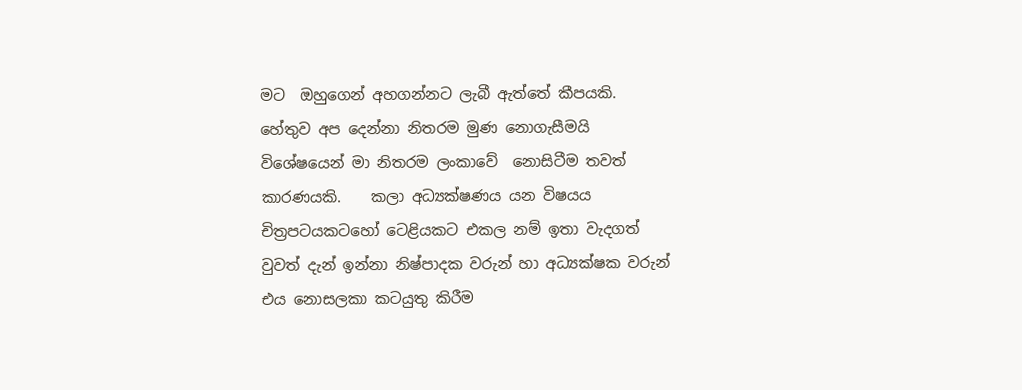මට  ඔහුගෙන් අහගන්නට ලැබී ඇත්තේ කීපයකි.    හේතුව අප දෙන්නා නිතරම මුණ නොගැසීමයි විශේෂයෙන් මා නිතරම ලංකාවේ  නොසිටීම තවත් කාරණයකි.    කලා අධ්‍යක්ෂණය යන විෂයය චිත්‍රපටයකටහෝ ටෙළියකට එකල නම් ඉතා වැදගත් වුවත් දැන් ඉන්නා නිෂ්පාදක වරුන් හා අධ්‍යක්ෂක වරුන් එය නොසලකා කටයුතු කිරීම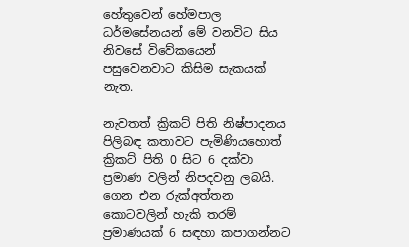හේතුවෙන් හේමපාල ධර්මසේනයන් මේ වනවිට සිය නිවසේ විවේකයෙන් පසුවෙනවාට කිසිම සැකයක් නැත.

නැවතත් ක්‍රිකට් පිති නිෂ්පාදනය පිලිබඳ කතාවට පැමිණියහොත් ක්‍රිකට් පිති 0 සිට 6 දක්වා ප්‍රමාණ වලින් නිපදවනු ලබයි.   ගෙන එන රුක්අත්තන කොටවලින් හැකි තරම් ප්‍රමාණයක් 6 සඳහා කපාගන්නට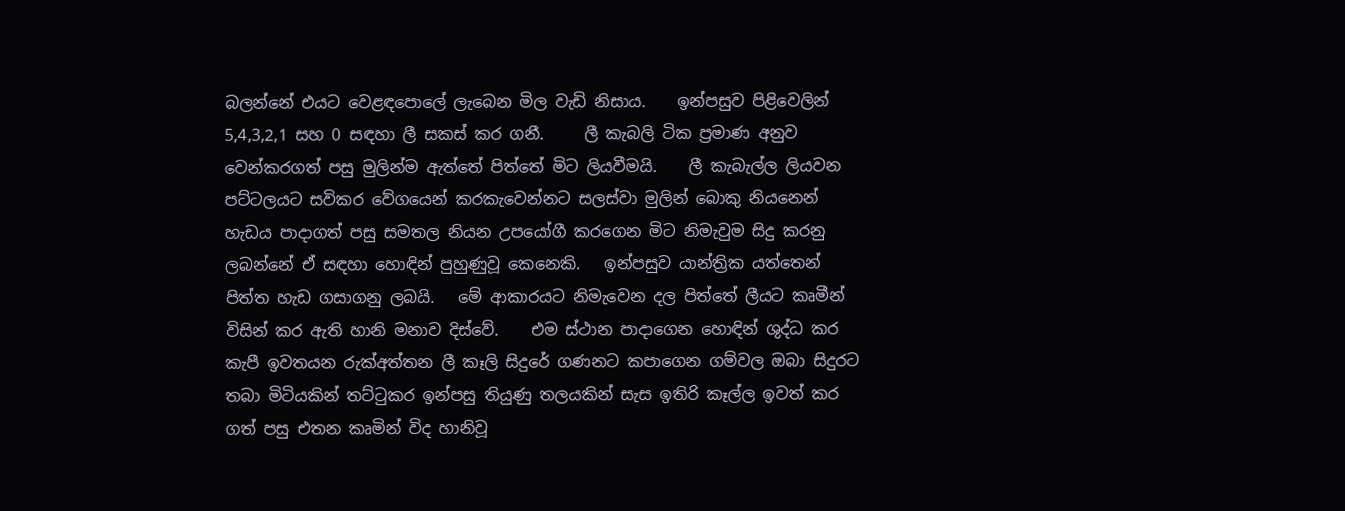බලන්නේ එයට වෙළඳපොලේ ලැබෙන මිල වැඩි නිසාය.    ඉන්පසුව පිළිවෙලින් 5,4,3,2,1 සහ 0 සඳහා ලී සකස් කර ගනී.     ලී කැබලි ටික ප්‍රමාණ අනුව වෙන්කරගත් පසු මුලින්ම ඇත්තේ පිත්තේ මිට ලියවීමයි.    ලී කැබැල්ල ලියවන පට්ටලයට සවිකර වේගයෙන් කරකැවෙන්නට සලස්වා මුලින් බොකු නියනෙන් හැඩය පාදාගත් පසු සමතල නියන උපයෝගී කරගෙන මිට නිමැවුම සිදු කරනු ලබන්නේ ඒ සඳහා හොඳින් පුහුණුවූ කෙනෙකි.   ඉන්පසුව යාන්ත්‍රික යත්තෙන් පිත්ත හැඩ ගසාගනු ලබයි.   මේ ආකාරයට නිමැවෙන දල පිත්තේ ලීයට කෘමීන් විසින් කර ඇති හානි මනාව දිස්වේ.    එම ස්ථාන පාදාගෙන හොඳින් ශුද්ධ කර කැපී ඉවතයන රුක්අත්තන ලී කෑලි සිදුරේ ගණනට කපාගෙන ගම්වල ඔබා සිදුරට තබා මිටියකින් තට්ටුකර ඉන්පසු තියුණු තලයකින් සැස ඉතිරි කෑල්ල ඉවත් කර ගත් පසු එතන කෘමින් විද හානිවූ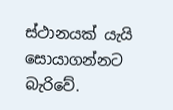ස්ථානයක් යැයි සොයාගන්නට බැරිවේ.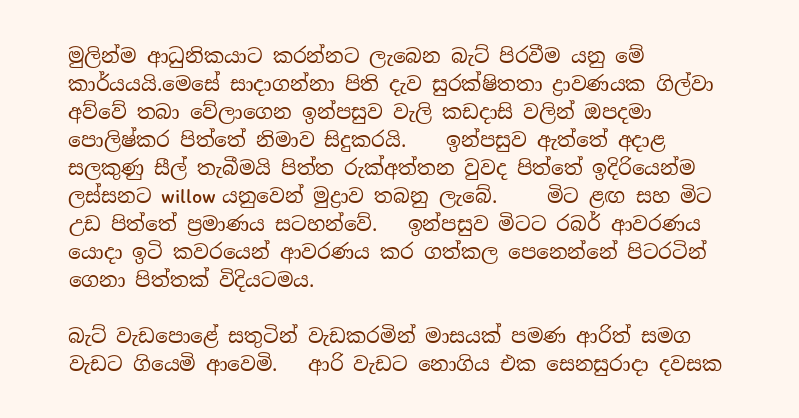මුලින්ම ආධුනිකයාට කරන්නට ලැබෙන බැට් පිරවීම යනු මේ කාර්යයයි.මෙසේ සාදාගන්නා පිති දැව සුරක්ෂිතතා ද්‍රාවණයක ගිල්වා අව්වේ තබා වේලාගෙන ඉන්පසුව වැලි කඩදාසි වලින් ඔපදමා පොලිෂ්කර පිත්තේ නිමාව සිදුකරයි.    ඉන්පසුව ඇත්තේ අදාළ සලකුණු සීල් තැබීමයි පිත්ත රුක්අත්තන වුවද පිත්තේ ඉදිරියෙන්ම ලස්සනට willow යනුවෙන් මුද්‍රාව තබනු ලැබේ.     මිට ළඟ සහ මිට උඩ පිත්තේ ප්‍රමාණය සටහන්වේ.   ඉන්පසුව මිටට රබර් ආවරණය යොදා ඉටි කවරයෙන් ආවරණය කර ගත්කල පෙනෙන්නේ පිටරටින් ගෙනා පිත්තක් විදියටමය.

බැට් වැඩපොළේ සතුටින් වැඩකරමින් මාසයක් පමණ ආරිත් සමග වැඩට ගියෙමි ආවෙමි.   ආරි වැඩට නොගිය එක සෙනසුරාදා දවසක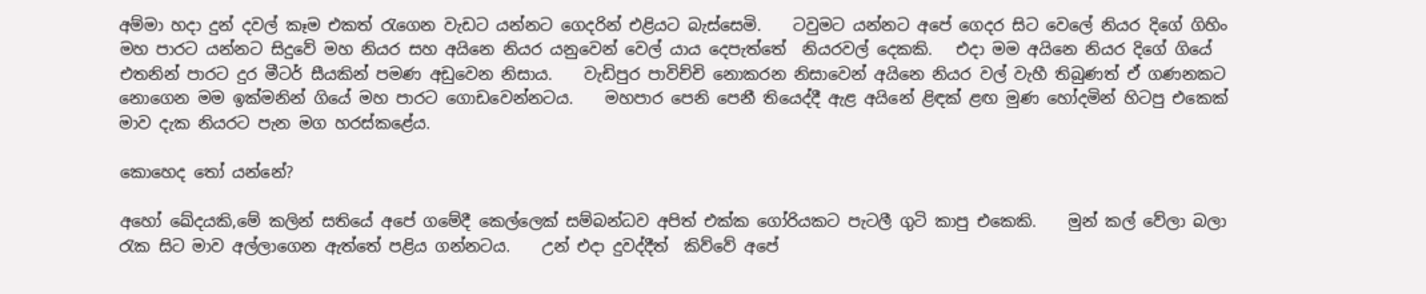අම්මා හදා දුන් දවල් කෑම එකත් රැගෙන වැඩට යන්නට ගෙදරින් එළියට බැස්සෙමි.    ටවුමට යන්නට අපේ ගෙදර සිට වෙලේ නියර දිගේ ගිහිං මහ පාරට යන්නට සිදුවේ මහ නියර සහ අයිනෙ නියර යනුවෙන් වෙල් යාය දෙපැත්තේ  නියරවල් දෙකකි.   එදා මම අයිනෙ නියර දිගේ ගියේ එතනින් පාරට දුර මීටර් සීයකින් පමණ අඩුවෙන නිසාය.    වැඩිපුර පාවිච්චි නොකරන නිසාවෙන් අයිනෙ නියර වල් වැහී තිබුණත් ඒ ගණනකට නොගෙන මම ඉක්මනින් ගියේ මහ පාරට ගොඩවෙන්නටය.    මහපාර පෙනි පෙනී තියෙද්දී ඇළ අයිනේ ළිඳක් ළඟ මුණ හෝදමින් හිටපු එකෙක් මාව දැක නියරට පැන මග හරස්කළේය.

කොහෙද තෝ යන්නේ?

අහෝ ඛේදයකි,මේ කලින් සතියේ අපේ ගමේදී කෙල්ලෙක් සම්බන්ධව අපිත් එක්ක ගෝරියකට පැටලී ගුටි කාපු එකෙකි.    මුන් කල් වේලා බලා රැක සිට මාව අල්ලාගෙන ඇත්තේ පළිය ගන්නටය.    උන් එදා දුවද්දීත්  කිව්වේ අපේ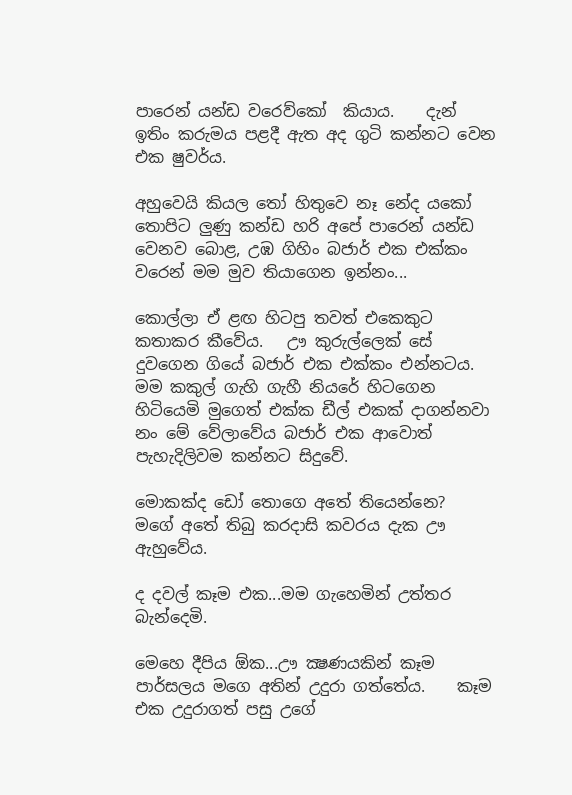පාරෙන් යන්ඩ වරෙව්කෝ  කියාය.    දැන් ඉතිං කරුමය පළදී ඇත අද ගුටි කන්නට වෙන එක ෂුවර්ය.

අහුවෙයි කියල තෝ හිතුවෙ නෑ නේද යකෝ තොපිට ලුණු කන්ඩ හරි අපේ පාරෙන් යන්ඩ වෙනව බොළ, උඹ ගිහිං බජාර් එක එක්කං වරෙන් මම මුව තියාගෙන ඉන්නං...

කොල්ලා ඒ ළඟ හිටපු තවත් එකෙකුට කතාකර කීවේය.   ඌ කුරුල්ලෙක් සේ දුවගෙන ගියේ බජාර් එක එක්කං එන්නටය.  මම කකුල් ගැහි ගැහී නියරේ හිටගෙන හිටියෙමි මුගෙත් එක්ක ඩීල් එකක් දාගන්නවා නං මේ වේලාවේය බජාර් එක ආවොත් පැහැදිලිවම කන්නට සිදුවේ.

මොකක්ද ඩෝ තොගෙ අතේ තියෙන්නෙ?  මගේ අතේ තිබු කරදාසි කවරය දැක ඌ ඇහුවේය.

ද දවල් කෑම එක...මම ගැහෙමින් උත්තර බැන්දෙමි.

මෙහෙ දීපිය ඕක...ඌ ක්‍ෂණයකින් කෑම පාර්සලය මගෙ අතින් උදුරා ගත්තේය.    කෑම එක උදුරාගත් පසු උගේ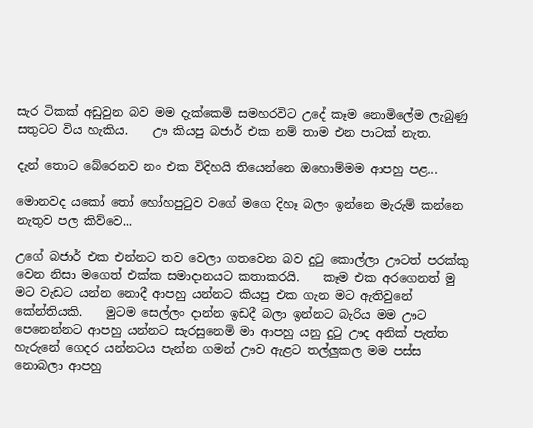සැර ටිකක් අඩුවුන බව මම දැක්කෙමි සමහරවිට උදේ කෑම නොමිලේම ලැබුණු සතුටට විය හැකිය.    ඌ කියපු බජාර් එක නම් තාම එන පාටක් නැත.

දැන් තොට බේරෙනව නං එක විදිහයි තියෙන්නෙ ඔහොම්මම ආපහු පළ...

මොනවද යකෝ තෝ හෝහපුටුව වගේ මගෙ දිහෑ බලං ඉන්නෙ මැරුම් කන්නෙ නැතුව පල කිව්වෙ...

උගේ බජාර් එක එන්නට තව වෙලා ගතවෙන බව දුටු කොල්ලා ඌටත් පරක්කු වෙන නිසා මගෙත් එක්ක සමාදානයට කතාකරයි.    කෑම එක අරගෙනත් මු මට වැඩට යන්න නොදී ආපහු යන්නට කියපු එක ගැන මට ඇතිවුනේ කේන්තියකි.    මුටම සෙල්ලං දාන්න ඉඩදී බලා ඉන්නට බැරිය මම ඌට පෙනෙන්නට ආපහු යන්නට සැරසුනෙමි මා ආපහු යනු දුටු ඌද අනික් පැත්ත හැරුනේ ගෙදර යන්නටය පැන්න ගමන් ඌව ඇළට තල්ලුකල මම පස්ස නොබලා ආපහු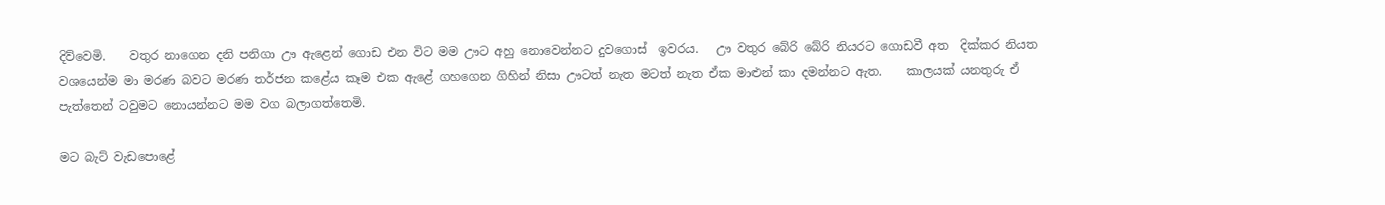දිව්වෙමි.    වතුර නාගෙන දනි පනිගා ඌ ඇළෙන් ගොඩ එන විට මම ඌට අහු නොවෙන්නට දුවගොස්  ඉවරය.   ඌ වතුර බේරි බේරි නියරට ගොඩවී අත  දික්කර නියත වශයෙන්ම මා මරණ බවට මරණ තර්ජන කළේය කෑම එක ඇළේ ගහගෙන ගිහින් නිසා ඌටත් නැත මටත් නැත ඒක මාළුන් කා දමන්නට ඇත.    කාලයක් යනතුරු ඒ පැත්තෙන් ටවුමට නොයන්නට මම වග බලාගත්තෙමි.

මට බැට් වැඩපොළේ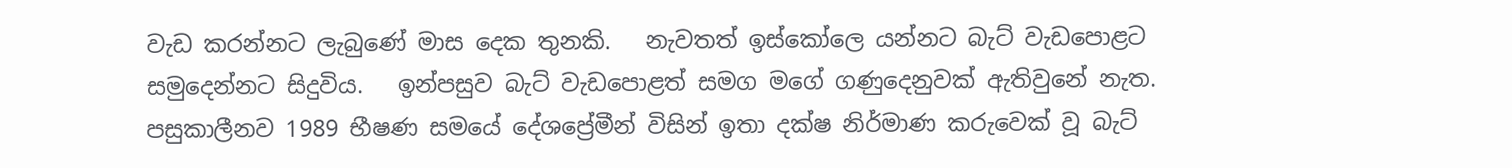වැඩ කරන්නට ලැබුණේ මාස දෙක තුනකි.   නැවතත් ඉස්කෝලෙ යන්නට බැට් වැඩපොළට සමුදෙන්නට සිදුවිය.   ඉන්පසුව බැට් වැඩපොළත් සමග මගේ ගණුදෙනුවක් ඇතිවුනේ නැත.   පසුකාලීනව 1989 භීෂණ සමයේ දේශප්‍රේමීන් විසින් ඉතා දක්ෂ නිර්මාණ කරුවෙක් වූ බැට්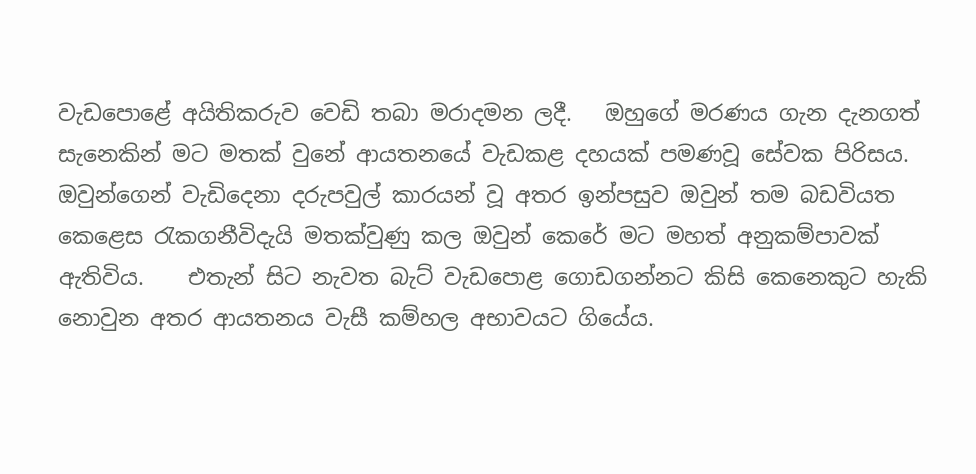වැඩපොළේ අයිතිකරුව වෙඩි තබා මරාදමන ලදී.   ඔහුගේ මරණය ගැන දැනගත් සැනෙකින් මට මතක් වුනේ ආයතනයේ වැඩකළ දහයක් පමණවූ සේවක පිරිසය.   ඔවුන්ගෙන් වැඩිදෙනා දරුපවුල් කාරයන් වූ අතර ඉන්පසුව ඔවුන් තම බඩවියත කෙළෙස රැකගනීවිදැයි මතක්වුණු කල ඔවුන් කෙරේ මට මහත් අනුකම්පාවක් ඇතිවිය.    එතැන් සිට නැවත බැට් වැඩපොළ ගොඩගන්නට කිසි කෙනෙකුට හැකි නොවුන අතර ආයතනය වැසී කම්හල අභාවයට ගියේය.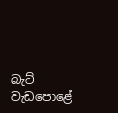බැට් වැඩපොළේ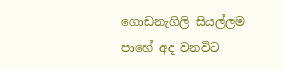ගොඩනැගිලි සියල්ලම පාහේ අද වනවිට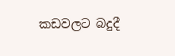කඩවලට බදුදී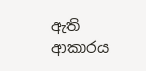ඇති ආකාරය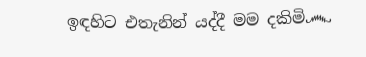ඉඳහිට එතැනින් යද්දී මම දකිමි෴